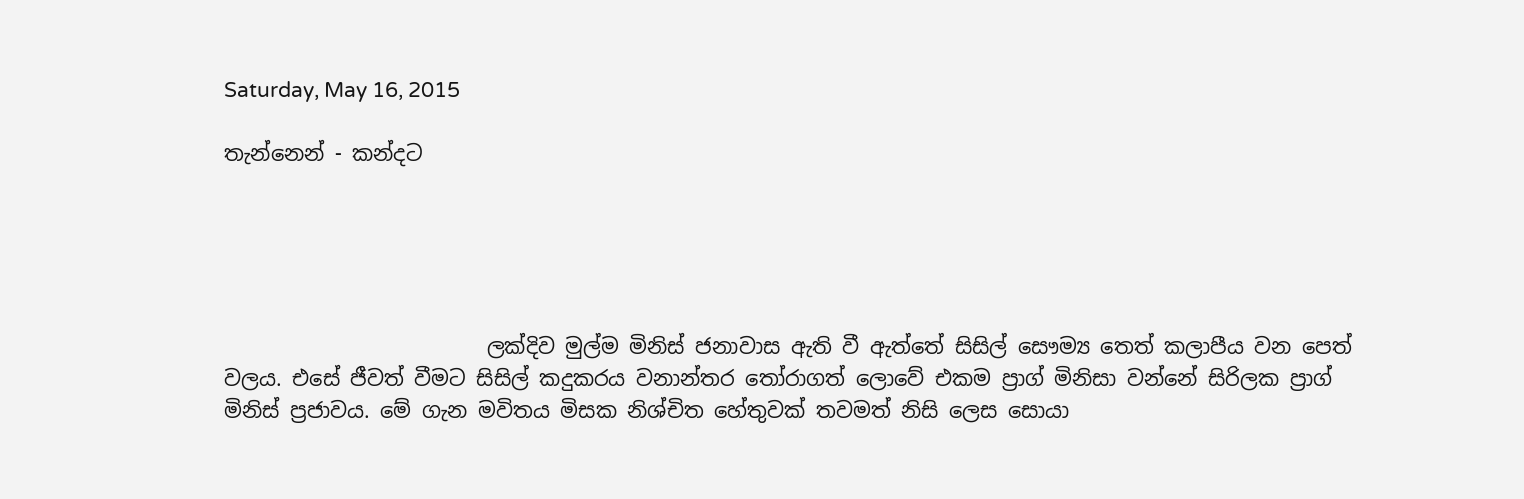Saturday, May 16, 2015

තැන්නෙන් - කන්දට





                         ලක්දිව මුල්ම මිනිස් ජනාවාස ඇති වී ඇත්තේ සිසිල් සෞම්‍ය තෙත් කලාපීය වන පෙත් වලය. එසේ ජීවත් වීමට සිසිල් කදුකරය වනාන්තර තෝරාගත් ලොවේ එකම ප්‍රාග් මිනිසා වන්නේ සිරිලක ප්‍රාග් මිනිස් ප්‍රජාවය. මේ ගැන මවිතය මිසක නිශ්චිත හේතුවක් තවමත් නිසි ලෙස සොයා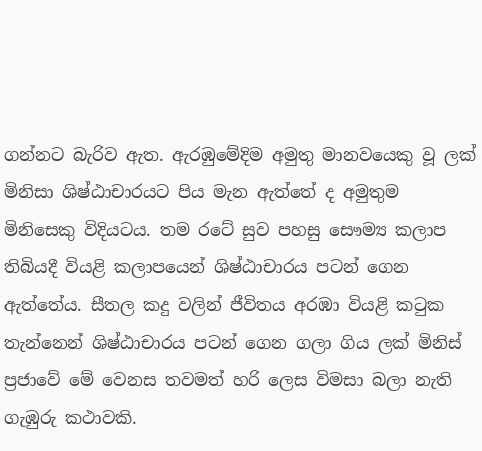ගන්නට බැරිව ඇත. ඇරඹුමේදිම අමුතු මානවයෙකු වූ ලක් මිනිසා ශිෂ්ඨාචාරයට පිය මැන ඇත්තේ ද අමුතුම මිනිසෙකු විදියටය. තම රටේ සුව පහසු සෞම්‍ය කලාප තිබියදී වියළි කලාපයෙන් ශිෂ්ඨාචාරය පටන් ගෙන ඇත්තේය. සීතල කදු වලින් ජීවිතය අරඹා වියළි කටුක තැන්නෙන් ශිෂ්ඨාචාරය පටන් ගෙන ගලා ගිය ලක් මිනිස් ප්‍රජාවේ මේ වෙනස තවමත් හරි ලෙස විමසා බලා නැති ගැඹුරු කථාවකි.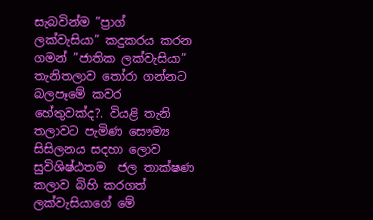සැබවින්ම ”ප්‍රාග් ලක්වැසියා” කදුකරය කරන ගමන් ”ජාතික ලක්වැසියා” තැනිතලාව තෝරා ගන්නට බලපෑමේ කවර හේතුවක්ද?. වියළි තැනි තලාවට පැමිණ සෞම්‍ය සිසිලනය සදහා ලොව සුවිශිෂ්ඨතම  ජල තාක්ෂණ කලාව බිහි කරගත් ලක්වැසියාගේ මේ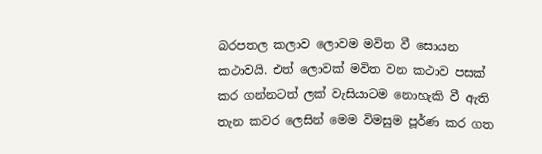බරපතල කලාව ලොවම මවිත වී සොයන කථාවයි. එත් ලොවක් මවිත වන කථාව පසක් කර ගන්නටත් ලක් වැසියාටම නොහැකි වී ඇති තැන කවර ලෙසින් මෙම විමසුම පූර්ණ කර ගත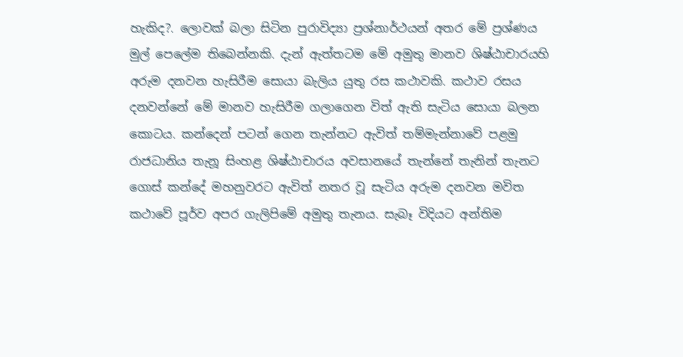හැකිද?. ලොවක් බලා සිටින පුරාවිද්‍යා ප්‍රශ්නාර්ථයන් අතර මේ ප්‍රශ්ණය මුල් පෙලේම තිබෙන්නකි. දැන් ඇත්තටම මේ අමුතු මානව ශිෂ්ඨාචාරයහි අරුම දනවන හැසිරීම සොයා බැලිය යුතු රස කථාවකි. කථාව රසය දනවන්නේ මේ මානව හැසිරීම ගලාගෙන විත් ඇති සැටිය සොයා බලන කොටය. කන්දෙන් පටන් ගෙන තැන්නට ඇවිත් තම්මැන්නාවේ පළමු රාජධානිය තැනූ සිංහළ ශිෂ්ඨාචාරය අවසානයේ තැන්නේ තැනින් තැනට ගොස් කන්දේ මහනුවරට ඇවිත් නතර වූ සැටිය අරුම දනවන මවිත කථාවේ පූර්ව අපර ගැලිපිමේ අමුතු තැනය. සැබෑ විදියට අන්තිම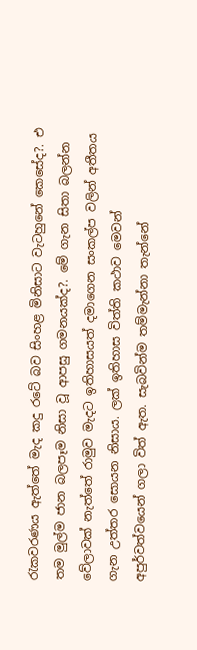රැකවරණය ඇත්තේ මැද කදු රටේ බව සිංහළ මිනිසාට වැටහුනේ කෙසේද?. එ තම මුල්ම ජාන බලපෑම නිසා වූ ආපසු ගමනයක්ද?. මේ ගැන සිතා බලන්න වේලාවක් නැත්තේ රාමුව මැදට ඉතිහාසයත් දමාගෙන සංකල්ප වලින් අතීතය ගැන උත්තර සොයන නිසාය. ලක් ඉතිහාස විත්ති කථාව මෙවන් අපුර්වත්වයෙන් ගලා විත් ඇත. සැබවින්ම තම්මැන්නා තැන්නේ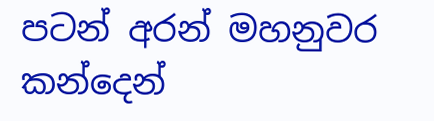පටන් අරන් මහනුවර කන්දෙන්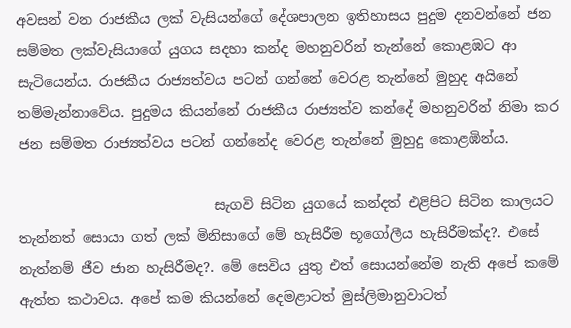අවසන් වන රාජකීය ලක් වැසියන්ගේ දේශපාලන ඉතිහාසය පුදුම දනවන්නේ ජන සම්මත ලක්වැසියාගේ යුගය සදහා කන්ද මහනුවරින් තැන්නේ කොළඹට ආ සැටියෙන්ය. රාජකීය රාජ්‍යත්වය පටන් ගන්නේ වෙරළ තැන්නේ මුහුද අයිනේ තම්මැන්නාවේය. පුදුමය කියන්නේ රාජකීය රාජ්‍යත්ව කන්දේ මහනුවරින් නිමා කර ජන සම්මත රාජ්‍යත්වය පටන් ගන්නේද වෙරළ තැන්නේ මුහුදු කොළඹින්ය.

                            සැගවි සිටින යුගයේ කන්දත් එළිපිට සිටින කාලයට තැන්නත් සොයා ගත් ලක් මිනිසාගේ මේ හැසිරීම භූගෝලීය හැසිරීමක්ද?. එසේ නැත්නම් ජීව ජාන හැසිරීමද?. මේ සෙවිය යුතු එත් සොයන්නේම නැති අපේ කමේ ඇත්ත කථාවය. අපේ කම කියන්නේ දෙමළාටත් මුස්ලිමානුවාටත්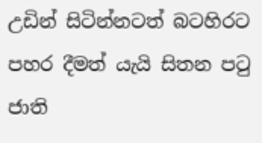උඩින් සිටින්නටත් බටහිරට පහර දීමත් යැයි සිතන පටු ජාති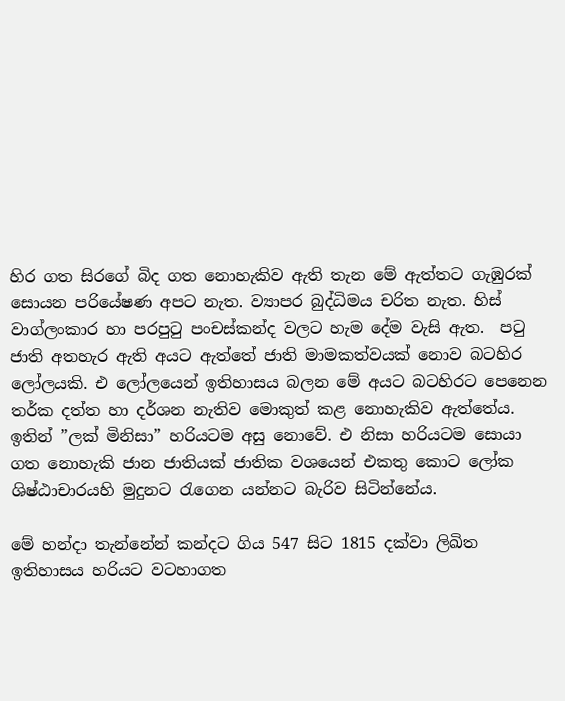හිර ගත සිරගේ බිද ගත නොහැකිව ඇති තැන මේ ඇත්තට ගැඹුරක් සොයන පරියේෂණ අපට නැත. ව්‍යාපර බුද්ධිමය චරිත නැත. හිස් වාග්ලංකාර හා පරපුටු පංචස්කන්ද වලට හැම දේම වැසි ඇත.  පටු ජාති අතහැර ඇති අයට ඇත්තේ ජාති මාමකත්වයක් නොව බටහිර ලෝලයකි. එ ලෝලයෙන් ඉතිහාසය බලන මේ අයට බටහිරට පෙනෙන තර්ක දත්ත හා දර්ශන නැතිව මොකුත් කළ නොහැකිව ඇත්තේය. ඉතින් ”ලක් මිනිසා” හරියටම අසු නොවේ. එ නිසා හරියටම සොයා ගත නොහැකි ජාන ජාතියක් ජාතික වශයෙන් එකතු කොට ලෝක ශිෂ්ඨාචාරයහි මුදුනට රැගෙන යන්නට බැරිව සිටින්නේය.

මේ හන්දා තැන්නේන් කන්දට ගිය 547 සිට 1815 දක්වා ලිඛිත ඉතිහාසය හරියට වටහාගත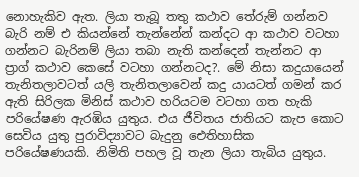නොහැකිව ඇත. ලියා තැබූ තතු කථාව තේරුම් ගන්නව බැරි නම් එ කියන්නේ තැන්නේන් කන්දට ආ කථාව වටහා ගන්නට බැරිනම් ලියා තබා නැති කන්දෙන් තැන්නට ආ ප්‍රාග් කථාව කෙසේ වටහා ගන්නටද?. මේ නිසා කදුයායෙන් තැනිතලාවටත් යලි තැනිතලාවෙන් කදු යායටත් ගමන් කර ඇති සිරිලක මිනිස් කථාව හරියටම වටහා ගත හැකි පරියේෂණ ඇරඹිය යුතුය. එය ජීවිතය ජාතියට කැප කොට සෙවිය යුතු පුරාවිද්‍යාවට බැදුනු ඓතිහාසික පරියේෂණයකි. නිමිති පහල වූ තැන ලියා තැබිය යුතුය.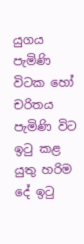යුගය පැමිණි විටක හෝ චරිතය පැමිණි විට ඉටු කළ යුතු හරිම දේ ඉටු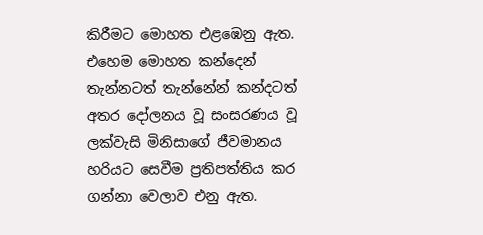කිරීමට මොහත එළඹෙනු ඇත. එහෙම මොහත කන්දෙන් තැන්නටත් තැන්නේන් කන්දටත් අතර දෝලනය වූ සංසරණය වූ ලක්වැසි මිනිසාගේ ජීවමානය හරියට සෙවීම ප්‍රතිපත්තිය කර ගන්නා වෙලාව එනු ඇත.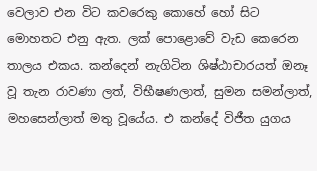වෙලාව එන විට කවරෙකු කොහේ හෝ සිට මොහතට එනු ඇත. ලක් පොළොවේ වැඩ කෙරෙන තාලය එකය. කන්දෙන් නැගිටින ශිෂ්ඨාචාරයත් ඔනෑ වූ තැන රාවණා ලත්, විභීෂණලාත්, සුමන සමන්ලාත්, මහසෙන්ලාත් මතු වූයේය. එ කන්දේ විජීත යුගය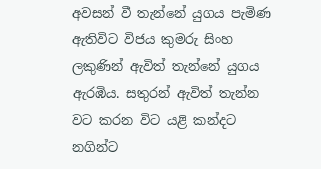අවසන් වී තැන්නේ යුගය පැමිණ ඇතිවිට විජය කුමරු සිංහ ලකුණින් ඇවිත් තැන්නේ යුගය ඇරඹිය. සතුරන් ඇවිත් තැන්න වට කරන විට යළි කන්දට නගින්ට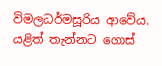විමලධර්මසූරිය ආවේය. යළිත් තැන්නට ගොස්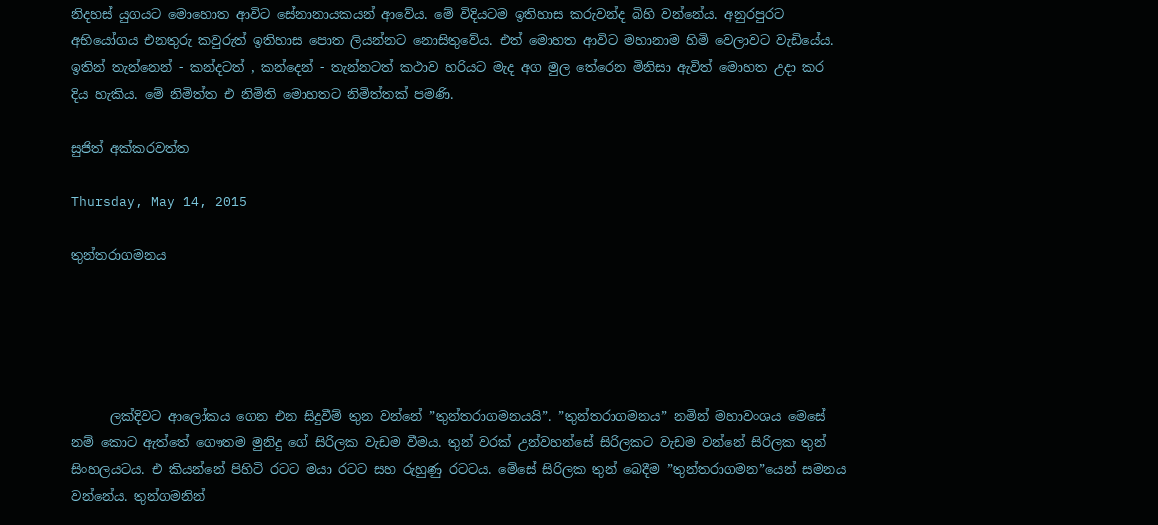නිදහස් යුගයට මොහොත ආවිට සේනානායකයන් ආවේය. මේ විදියටම ඉතිහාස කරුවන්ද බිහි වන්නේය. අනුරපුරට අභියෝගය එනතුරු කවුරුත් ඉතිහාස පොත ලියන්නට නොසිතුවේය. එත් මොහත ආවිට මහානාම හිමි වෙලාවට වැඩියේය. ඉතින් තැන්නෙන් - කන්දටත් , කන්දෙන් - තැන්නටත් කථාව හරියට මැද අග මුල තේරෙන මිනිසා ඇවිත් මොහත උදා කර දිය හැකිය. මේ නිමිත්ත එ නිමිති මොහතට නිමිත්තක් පමණි.

සුජිත් අක්කරවත්ත

Thursday, May 14, 2015

තුන්තරාගමනය





      ලක්දිවට ආලෝකය ගෙන එන සිදුවීම් තුන වන්නේ ”තුන්තරාගමනයයි”. ”තුන්තරාගමනය” නමින් මහාවංශය මෙසේ නම් කොට ඇත්තේ ගෞතම මුනිදු ගේ සිරිලක වැඩම වීමය. තුන් වරක් උන්වහන්සේ සිරිලකට වැඩම වන්නේ සිරිලක තුන් සිංහලයටය. එ කියන්නේ පිහිටි රටට මයා රටට සහ රුහුණු රටටය. මේසේ සිරිලක තුන් බෙදීම ”තුන්තරාගමන”යෙන් සමනය වන්නේය. තුන්ගමනින්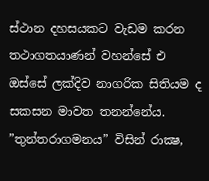ස්ථාන දහසයකට වැඩම කරන තථාගතයාණන් වහන්සේ එ ඔස්සේ ලක්දිව නාගරික සිතියම ද සකසන මාවත තනන්නේය. ”තුන්තරාගමනය” විසින් රාක්‍ෂ,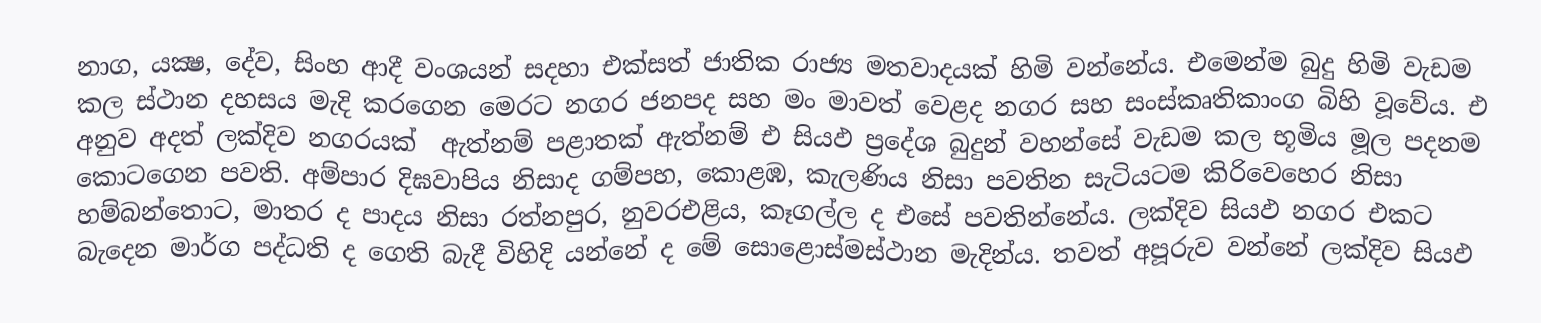නාග, යක්‍ෂ, දේව, සිංහ ආදී වංශයන් සදහා එක්සත් ජාතික රාජ්‍ය මතවාදයක් හිමි වන්නේය. එමෙන්ම බුදු හිමි වැඩම කල ස්ථාන දහසය මැදි කරගෙන මෙරට නගර ජනපද සහ මං මාවත් වෙළද නගර සහ සංස්කෘතිකාංග බිහි වූවේය. එ අනුව අදත් ලක්දිව නගරයක්  ඇත්නම් පළාතක් ඇත්නම් එ සියඵ ප්‍රදේශ බුදුන් වහන්සේ වැඩම කල භූමිය මූල පදනම කොටගෙන පවති. අම්පාර දිඝවාපිය නිසාද ගම්පහ, කොළඹ, කැලණිය නිසා පවතින සැටියටම කිරිවෙහෙර නිසා හම්බන්තොට, මාතර ද පාදය නිසා රත්නපුර, නුවරඑළිය, කෑගල්ල ද එසේ පවතින්නේය. ලක්දිව සියඵ නගර එකට බැදෙන මාර්ග පද්ධති ද ගෙති බැදී විහිදි යන්නේ ද මේ සොළොස්මස්ථාන මැදින්ය. තවත් අපූරුව වන්නේ ලක්දිව සියඵ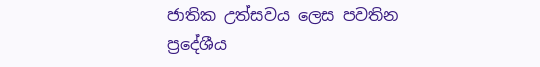ජාතික උත්සවය ලෙස පවතින ප්‍රදේශීය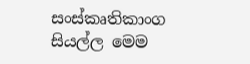සංස්කෘතිකාංග සියල්ල මෙම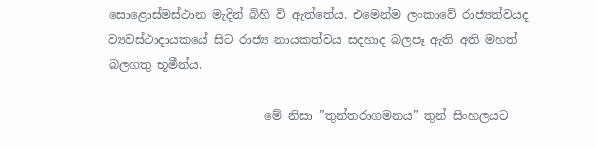සොළොස්මස්ථාන මැදින් බිහි වි ඇත්තේය. එමෙන්ම ලංකාවේ රාජ්‍යත්වයද ව්‍යවස්ථාදායකයේ සිට රාජ්‍ය නායකත්වය සදහාද බලපෑ ඇති අති මහත් බලගතු භූමීන්ය.

                          මේ නිසා ”තුන්තරාගමනය” තුන් සිංහලයට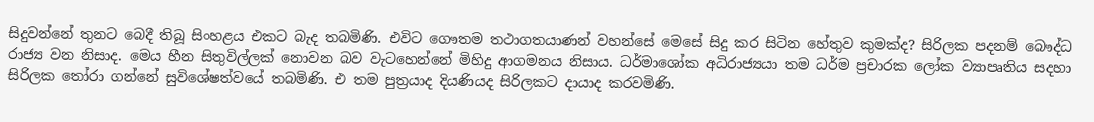සිදුවන්නේ තුනට බෙදී තිබූ සිංහළය එකට බැද තබමිණි. එවිට ගෞතම තථාගතයාණන් වහන්සේ මෙසේ සිදු කර සිටින හේතුව කුමක්ද? සිරිලක පදනම් බෞද්ධ රාජ්‍ය වන නිසාද. මෙය හීන සිතුවිල්ලක් නොවන බව වැටහෙන්නේ මිහිදු ආගමනය නිසාය. ධර්මාශෝක අධිරාජ්‍යයා තම ධර්ම ප්‍රචාරක ලෝක ව්‍යාපෘතිය සදහා සිරිලක තෝරා ගන්නේ සුවිශේෂත්වයේ තබමිණි. එ තම පුත්‍රයාද දියණියද සිරිලකට දායාද කරවමිණි.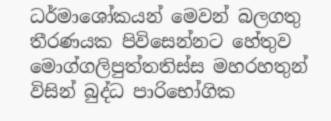ධර්මාශෝකයන් මෙවන් බලගතු තීරණයක පිවිසෙන්නට හේතුව මොග්ගලිපුත්තතිස්ස මහරහතුන් විසින් බුද්ධ පාරිභෝගික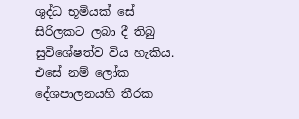ශුද්ධ භූමියක් සේ සිරිලකට ලබා දී තිබු සුවිශේෂත්ව විය හැකිය. එසේ නම් ලෝක දේශපාලනයහි තීරක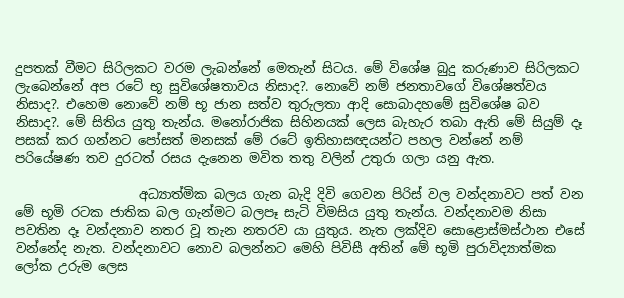දුපතක් වීමට සිරිලකට වරම ලැබන්නේ මෙතැන් සිටය. මේ විශේෂ බුදු කරුණාව සිරිලකට ලැබෙන්නේ අප රටේ භූ සුවිශේෂතාවය නිසාද?. නොවේ නම් ජනතාවගේ විශේෂත්වය නිසාද?. එහෙම නොවේ නම් භූ ජාන සත්ව තුරුලතා ආදි සොබාදහමේ සුවිශේෂ බව නිසාද?. මේ සිතිය යුතු තැන්ය. මනෝරාජික සිහිනයක් ලෙස බැහැර තබා ඇති මේ සියුම් දෑ පසක් කර ගන්නට පෝසත් මනසක් මේ රටේ ඉතිහාසඥයන්ට පහල වන්නේ නම් පරියේෂණ තව දුරටත් රසය දැනෙන මවිත තතු වලින් උතුරා ගලා යනු ඇත.

                   අධ්‍යාත්මික බලය ගැන බැදි දිවි ගෙවන පිරිස් වල වන්දනාවට පත් වන මේ භූමි රටක ජාතික බල ගැන්මට බලපෑ සැටි විමසිය යුතු තැන්ය. වන්දනාවම නිසා පවතින දෑ වන්දනාව නතර වූ තැන නතරව යා යුතුය. නැත ලක්දිව සොළොස්මස්ථාන එසේ වන්නේද නැත. වන්දනාවට නොව බලන්නට මෙහි පිවිසී අතින් මේ භූමි පුරාවිද්‍යාත්මක ලෝක උරුම ලෙස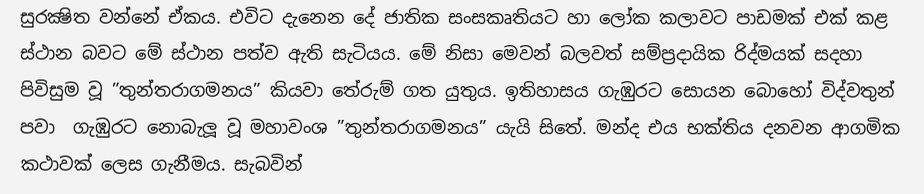සුරක්‍ෂිත වන්නේ ඒකය. එවිට දැනෙන දේ ජාතික සංසකෘතියට හා ලෝක කලාවට පාඩමක් එක් කළ ස්ථාන බවට මේ ස්ථාන පත්ව ඇති සැටියය. මේ නිසා මෙවන් බලවත් සම්ප්‍රදායික රිද්මයක් සදහා පිවිසුම වූ ”තුන්තරාගමනය” කියවා තේරුම් ගත යුතුය. ඉතිහාසය ගැඹුරට සොයන බොහෝ විද්වතුන් පවා  ගැඹුරට නොබැලූ වූ මහාවංශ ”තුන්තරාගමනය” යැයි සිතේ. මන්ද එය භක්තිය දනවන ආගමික කථාවක් ලෙස ගැනීමය. සැබවින්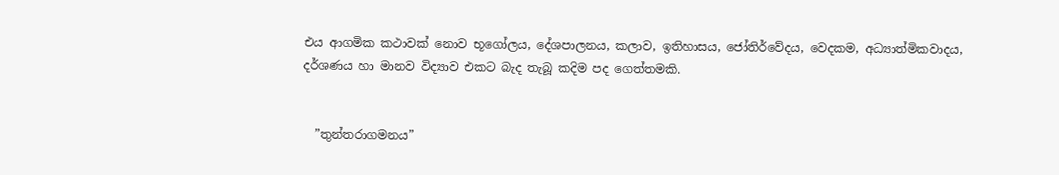එය ආගමික කථාවක් නොව භූගෝලය, දේශපාලනය, කලාව, ඉතිහාසය, ජෝතිර්වේදය, වෙදකම, අධ්‍යාත්මිකවාදය, දර්ශණය හා මානව විද්‍යාව එකට බැද තැබූ කදිම පද ගෙත්තමකි.


  ”තුන්තරාගමනය”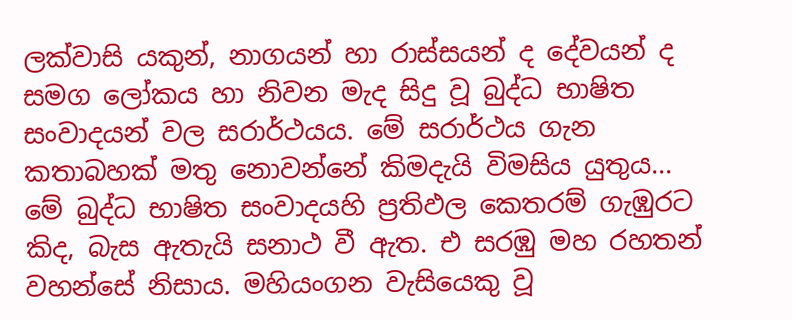ලක්වාසි යකුන්, නාගයන් හා රාස්සයන් ද දේවයන් ද සමග ලෝකය හා නිවන මැද සිදු වූ බුද්ධ භාෂිත සංවාදයන් වල සරාර්ථයය. මේ සරාර්ථය ගැන කතාබහක් මතු නොවන්නේ කිමදැයි විමසිය යුතුය... මේ බුද්ධ භාෂිත සංවාදයහි ප්‍රතිඵල කෙතරම් ගැඹුරට කිද, බැස ඇතැයි සනාථ වී ඇත. එ සරඹු මහ රහතන් වහන්සේ නිසාය. මහියංගන වැසියෙකු වූ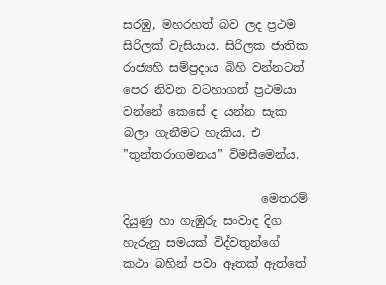සරඹු, මහරහත් බව ලද ප්‍රථම සිරිලක් වැසියාය. සිරිලක ජාතික රාජ්‍යහි සම්ප්‍රදාය බිහි වන්නටත් පෙර නිවන වටහාගත් ප්‍රථමයා වන්නේ කෙසේ ද යන්න සැක බලා ගැනීමට හැකිය. එ ”තුන්තරාගමනය” විමසීමෙන්ය.

                       මෙතරම් දියුණු හා ගැඹුරු සංවාද දිග හැරුනු සමයක් විද්වතුන්ගේ කථා බහින් පවා ඈතක් ඇත්තේ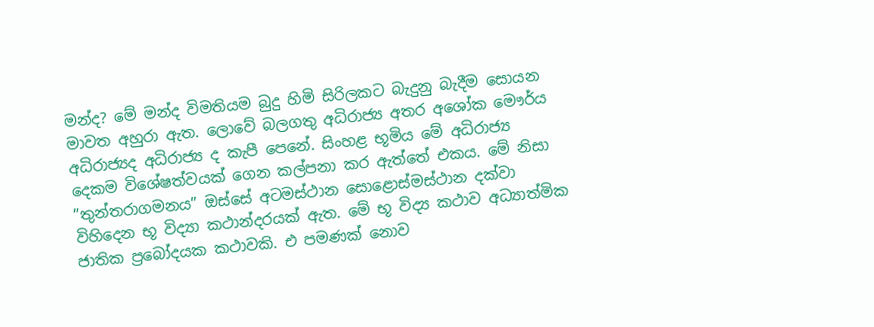මන්ද? මේ මන්ද විමතියම බුදු හිමි සිරිලකට බැදුනු බැදීම සොයන මාවත අහුරා ඇත. ලොවේ බලගතු අධිරාජ්‍ය අතර අශෝක මෞර්ය අධිරාජ්‍යද අධිරාජ්‍ය ද කැපී පෙනේ. සිංහළ භූමිය මේ අධිරාජ්‍ය දෙකම විශේෂත්වයක් ගෙන කල්පනා කර ඇත්තේ එකය. මේ නිසා ”තුන්තරාගමනය” ඔස්සේ අටමස්ථාන සොළොස්මස්ථාන දක්වා විහිදෙන භූ විද්‍යා කථාන්දරයක් ඇත. මේ භූ විද්‍ය කථාව අධ්‍යාත්මික ජාතික ප්‍රබෝදයක කථාවකි. එ පමණක් නොව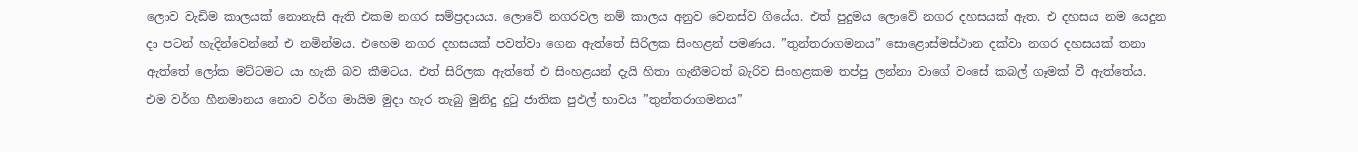ලොව වැඩිම කාලයක් නොනැසි ඇති එකම නගර සම්ප්‍රදායය. ලොවේ නගරවල නම් කාලය අනුව වෙනස්ව ගියේය. එත් පුදුමය ලොවේ නගර දහසයක් ඇත. එ දහසය නම යෙදුන දා පටන් හැදින්වෙන්නේ එ නමින්මය. එහෙම නගර දහසයක් පවත්වා ගෙන ඇත්තේ සිරිලක සිංහළන් පමණය. ”තුන්තරාගමනය” සොළොස්මස්ථාන දක්වා නගර දහසයක් තනා ඇත්තේ ලෝක මට්ටමට යා හැකි බව කීමටය. එත් සිරිලක ඇත්තේ එ සිංහළයන් දැයි හිතා ගැනීමටත් බැරිව සිංහළකම තප්පු ලන්නා වාගේ වංසේ කබල් ගෑමක් වී ඇත්තේය. එම වර්ග හීනමානය නොව වර්ග මායිම මුදා හැර තැබු මුනිදු දුටු ජාතික පුඵල් භාවය ”තුන්තරාගමනය”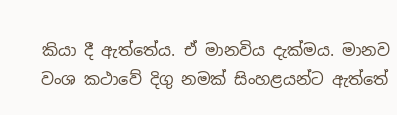කියා දී ඇත්තේය. ඒ මානවිය දැක්මය. මානව වංශ කථාවේ දිගු නමක් සිංහළයන්ට ඇත්තේ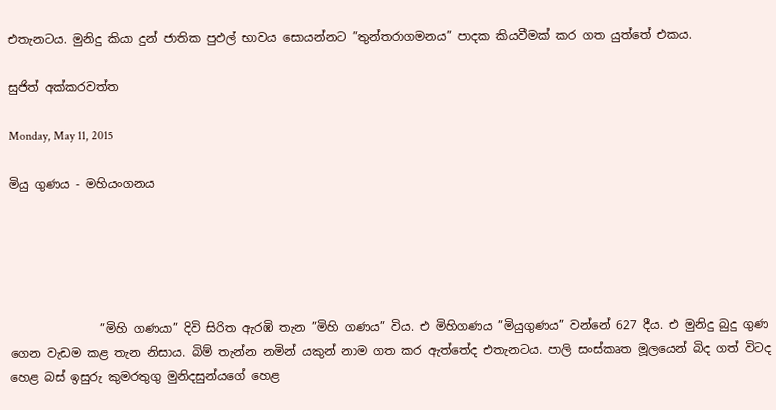එතැනටය. මුනිදු කියා දුන් ජාතික පුඵල් භාවය සොයන්නට ”තුන්තරාගමනය” පාදක කියවීමක් කර ගත යුත්තේ එකය.

සුජිත් අක්කරවත්ත

Monday, May 11, 2015

මියු ගුණය - මහියංගනය





               ”මිහි ගණයා” දිවි සිරිත ඇරඹි තැන ”මිහි ගණය” විය. එ මිහිගණය ”මියුගුණය” වන්නේ 627 දීය. එ මුනිදු බුදු ගුණ ගෙන වැඩම කළ තැන නිසාය. බිම් තැන්න නමින් යකුන් නාම ගත කර ඇත්තේද එතැනටය. පාලි සංස්කෘත මූලයෙන් බිද ගත් විටද හෙළ බස් ඉසුරු කුමරතුගු මුනිදසුන්යගේ හෙළ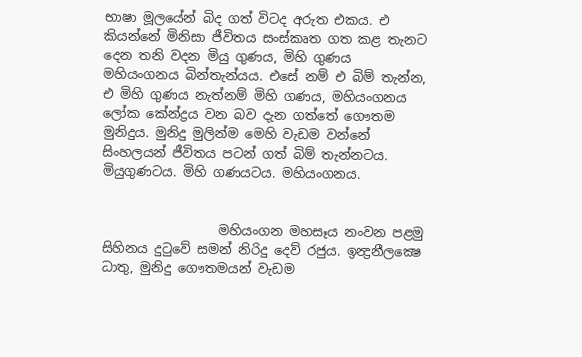භාෂා මූලයේන් බිද ගත් විටද අරුත එකය. එ කියන්නේ මිනිසා ජීවිතය සංස්කෘත ගත කළ තැනට දෙන තනි වදන මියු ගුණය, මිහි ගුණය මහියංගනය බින්තැන්යය. එසේ නම් එ බිම් තැන්න, එ මිහි ගුණය නැත්නම් මිහි ගණය, මහියංගනය ලෝක කේන්ද්‍රය වන බව දැන ගත්තේ ගෞතම මුනිදුය. මුනිදු මුලින්ම මෙහි වැඩම වන්නේ සිංහලයන් ජීවිතය පටන් ගත් බිම් තැන්නටය. මියුගුණටය. මිහි ගණයටය. මහියංගනය.


                  මහියංගන මහසෑය නංවන පළමු සිහිනය දුටුවේ සමන් නිරිදු දෙව් රජුය. ඉන්‍ද්‍රනීලක්‍ෂෙ ධාතු, මුනිදු ගෞතමයන් වැඩම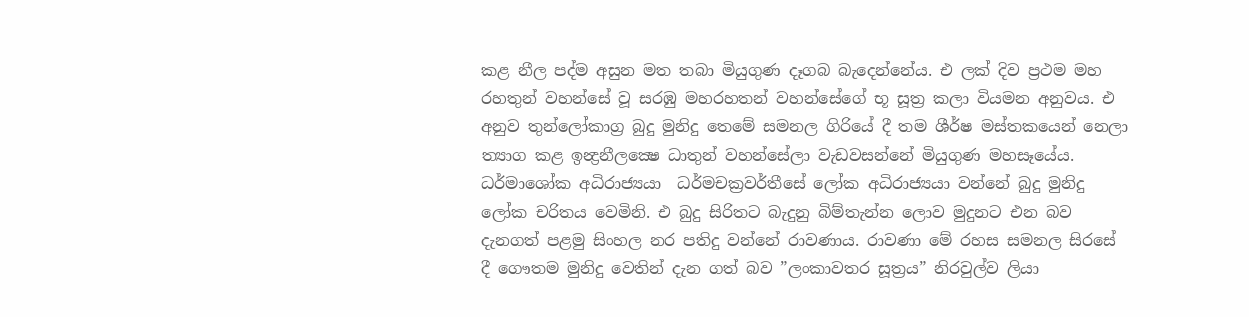කළ නීල පද්ම අසුන මත තබා මියුගුණ දෑගබ බැදෙන්නේය. එ ලක් දිව ප්‍රථම මහ රහතුන් වහන්සේ වූ සරඹු මහරහතන් වහන්සේගේ භූ සූත්‍ර කලා වියමන අනුවය. එ අනුව තුන්ලෝකාග්‍ර බුදු මුනිදු තෙමේ සමනල ගිරියේ දී තම ශීර්ෂ මස්තකයෙන් නෙලා ත්‍යාග කළ ඉන්‍ද්‍රනීලක්‍ෂෙ ධාතුන් වහන්සේලා වැඩවසන්නේ මියුගුණ මහසෑයේය. ධර්මාශෝක අධිරාජ්‍යයා  ධර්මචක්‍රවර්තීසේ ලෝක අධිරාජ්‍යයා වන්නේ බුදු මුනිදු ලෝක චරිතය වෙමිනි. එ බුදු සිරිතට බැදුනු බිම්තැන්න ලොව මුදුනට එන බව දැනගත් පළමු සිංහල නර පතිදු වන්නේ රාවණාය. රාවණා මේ රහස සමනල සිරසේ දී ගෞතම මුනිදු වෙතින් දැන ගත් බව ”ලංකාවතර සූත්‍රය” නිරවුල්ව ලියා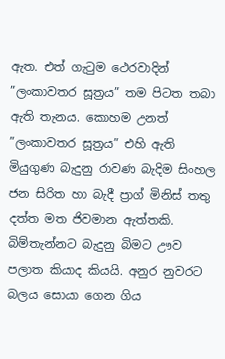ඇත. එත් ගැටුම ථෙරවාදින් ”ලංකාවතර සූත්‍රය” තම පිටත තබා ඇති තැනය. කොහම උනත් ”ලංකාවතර සූත්‍රය” එහි ඇති මියුගුණ බැදුනු රාවණ බැදිම සිංහල ජන සිරිත හා බැදී ප්‍රාග් මිනිස් තතු දත්ත මත ජිවමාන ඇත්තකි. බිම්තැන්නට බැදුනු බිමට ඌව පලාත කියාද කියයි. අනුර නුවරට බලය සොයා ගෙන ගිය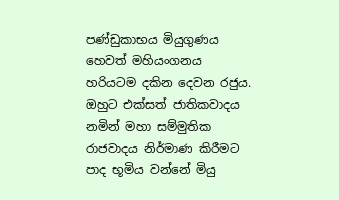පණ්ඩුකාභය මියුගුණය හෙවත් මහියංගනය හරියටම දකින දෙවන රජුය. ඔහුට එක්සත් ජාතිකවාදය නමින් මහා සම්මුතික රාජවාදය නිර්මාණ කිරීමට පාද භූමිය වන්නේ මියු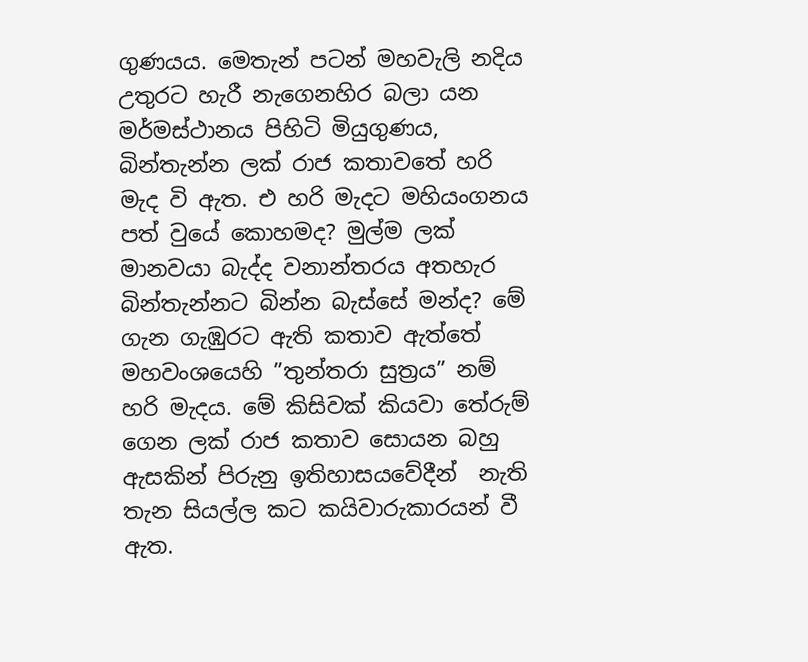ගුණයය. මෙතැන් පටන් මහවැලි නදිය උතුරට හැරී නැගෙනහිර බලා යන මර්මස්ථානය පිහිටි මියුගුණය, බින්තැන්න ලක් රාජ කතාවතේ හරි මැද වි ඇත. එ හරි මැදට මහියංගනය පත් වුයේ කොහමද? මුල්ම ලක් මානවයා බැද්ද වනාන්තරය අතහැර බින්තැන්නට බින්න බැස්සේ මන්ද? මේ ගැන ගැඹුරට ඇති කතාව ඇත්තේ මහවංශයෙහි ”තුන්තරා සුත්‍රය” නම් හරි මැදය. මේ කිසිවක් කියවා තේරුම් ගෙන ලක් රාජ කතාව සොයන බහු ඇසකින් පිරුනු ඉතිහාසයවේදීන්  නැති තැන සියල්ල කට කයිවාරුකාරයන් වී ඇත.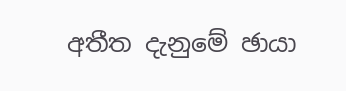අතීත දැනුමේ ඡායා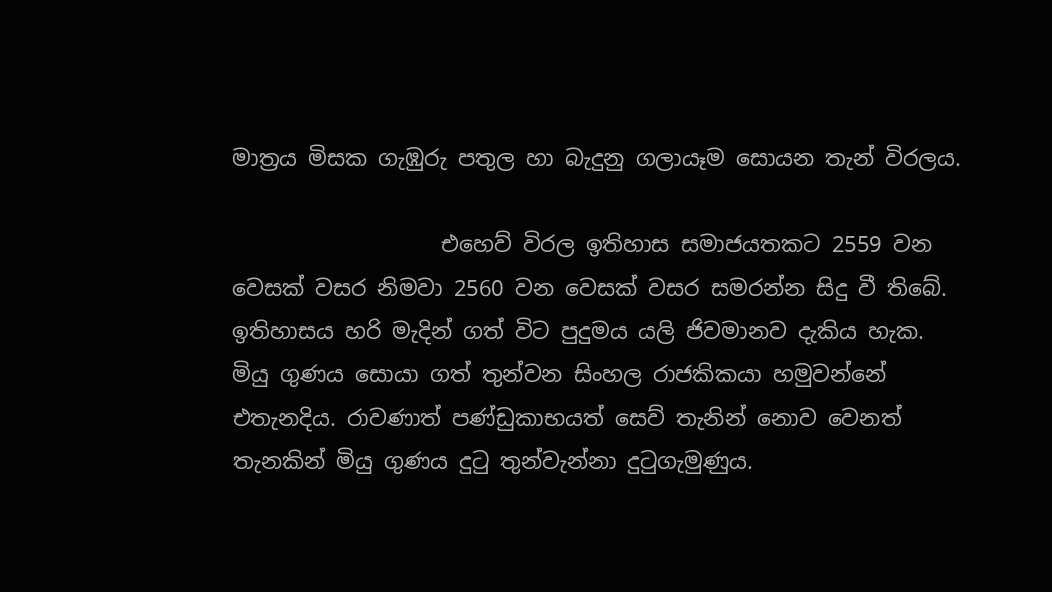මාත්‍රය මිසක ගැඹුරු පතුල හා බැදුනු ගලායෑම සොයන තැන් විරලය.

                   එහෙව් විරල ඉතිහාස සමාජයතකට 2559 වන වෙසක් වසර නිමවා 2560 වන වෙසක් වසර සමරන්න සිදු වී තිබේ. ඉතිහාසය හරි මැදින් ගත් විට පුදුමය යලි ජිවමානව දැකිය හැක. මියු ගුණය සොයා ගත් තුන්වන සිංහල රාජකිකයා හමුවන්නේ එතැනදිය. රාවණාත් පණ්ඩුකාභයත් සෙව් තැනින් නොව වෙනත් තැනකින් මියු ගුණය දුටු තුන්වැන්නා දුටුගැමුණුය.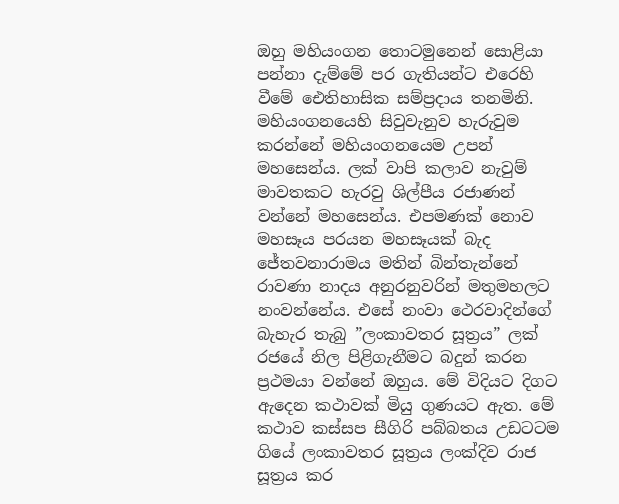ඔහු මහියංගන තොටමුනෙන් සොළියා පන්නා දැම්මේ පර ගැතියන්ට එරෙහි වීමේ ඓතිහාසික සම්ප්‍රදාය තනමිනි. මහියංගනයෙහි සිවුවැනුව හැරුවුම කරන්නේ මහියංගනයෙම උපන් මහසෙන්ය. ලක් වාපි කලාව නැවුම් මාවතකට හැරවු ශිල්පීය රජාණන් වන්නේ මහසෙන්ය. එපමණක් නොව මහසෑය පරයන මහසෑයක් බැද ජේතවනාරාමය මතින් බින්තැන්නේ රාවණා නාදය අනුරනුවරින් මතුමහලට නංවන්නේය. එසේ නංවා ථෙරවාදින්ගේ බැහැර තැබු ”ලංකාවතර සූත්‍රය” ලක් රජයේ නිල පිළිගැනීමට බදුන් කරන ප්‍රථමයා වන්නේ ඔහුය. මේ විදියට දිගට ඇදෙන කථාවක් මියු ගුණයට ඇත. මේ කථාව කස්සප සීගිරි පබ්බතය උඩටටම ගියේ ලංකාවතර සූත්‍රය ලංක්දිව රාජ  සූත්‍රය කර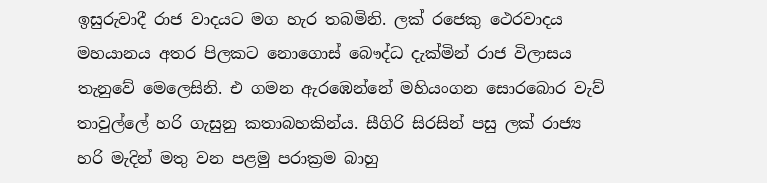ඉසුරුවාදී රාජ වාදයට මග හැර තබමිනි. ලක් රජෙකු ථෙරවාදය මහයානය අතර පිලකට නොගොස් බෞද්ධ දැක්මින් රාජ විලාසය තැනුවේ මෙලෙසිනි. එ ගමන ඇරඹෙන්නේ මහියංගන සොරබොර වැව් තාවුල්ලේ හරි ගැසුනු කතාබහකින්ය. සීගිරි සිරසින් පසු ලක් රාජ්‍ය හරි මැදින් මතු වන පළමු පරාක්‍රම බාහු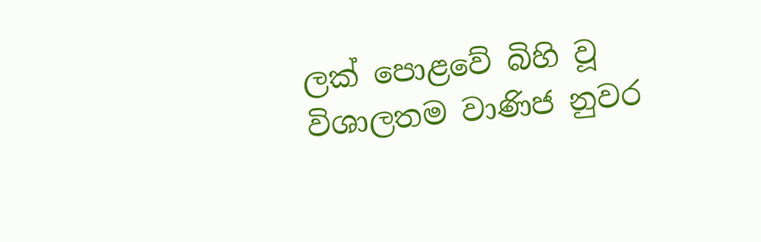ලක් පොළවේ බිහි වූ විශාලතම වාණිජ නුවර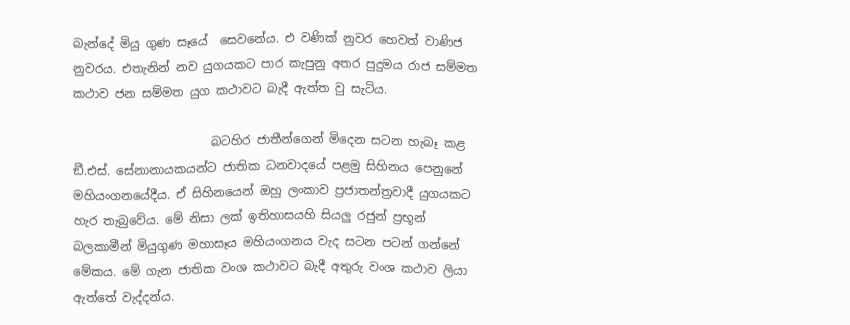බැන්දේ මියු ගුණ සෑයේ  සෙවනේය. එ වණික් නුවර හෙවත් වාණිජ නුවරය. එතැනින් නව යුගයකට පාර කැපුනු අතර පුදුමය රාජ සම්මත කථාව ජන සම්මත යුග කථාවට බැදී ඇත්ත වු සැටිය.

                       බටහිර ජාතීන්ගෙන් මිදෙන සටන හැබෑ කළ ඞී.එස්. සේනානායකයන්ට ජාතික ධනවාදයේ පළමු සිහිනය පෙනුනේ මහියංගනයේදීය. ඒ සිහිනයෙන් ඔහු ලංකාව ප්‍රජාතන්ත්‍රවාදී යුගයකට හැර තැබුවේය. මේ නිසා ලක් ඉතිහාසයහි සියලු රජුන් ප්‍රභූන් බලකාමීන් මියුගුණ මහාසෑය මහියංගනය වැද සටන පටන් ගන්නේ මේකය. මේ ගැන ජාතික වංශ කථාවට බැදී අතුරු වංශ කථාව ලියා ඇත්තේ වැද්දන්ය.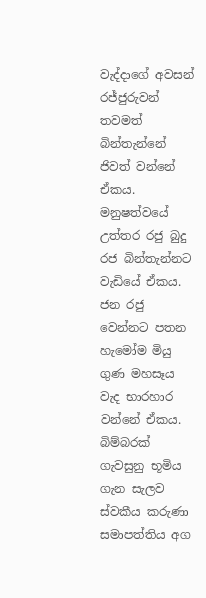වැද්දාගේ අවසන් රජ්ජුරුවන් තවමත් බින්තැන්නේ ජිවත් වන්නේ ඒකය. මනුෂත්වයේ උත්තර රජු බුදු රජ බින්තැන්නට වැඩියේ ඒකය. ජන රජු වෙන්නට පතන හැමෝම මියු ගුණ මහසෑය වැද භාරහාර වන්නේ ඒකය. බිම්බරක් ගැවසුනු භූමිය ගැන සැලව ස්වකීය කරුණා සමාපත්තිය අග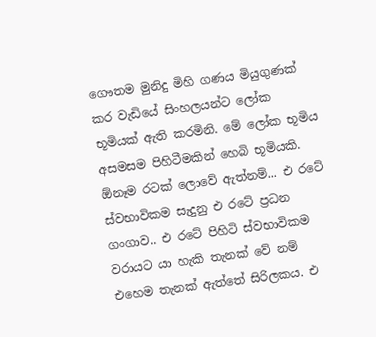ගෞතම මුනිදු මිහි ගණය මියුගුණක් කර වැඩියේ සිංහලයන්ට ලෝක භූමියක් ඇති කරමිනි. මේ ලෝක භූමිය අසමසම පිහිටීමකින් හෙබි භූමියකි.  ඕනෑම රටක් ලොවේ ඇත්නම්... එ රටේ ස්වභාවිකම සැදුනු එ රටේ ප්‍රධන ගංගාව.. එ රටේ පිහිටි ස්වභාවිකම වරායට යා හැකි තැනක් වේ නම් එහෙම තැනක් ඇත්තේ සිරිලකය. එ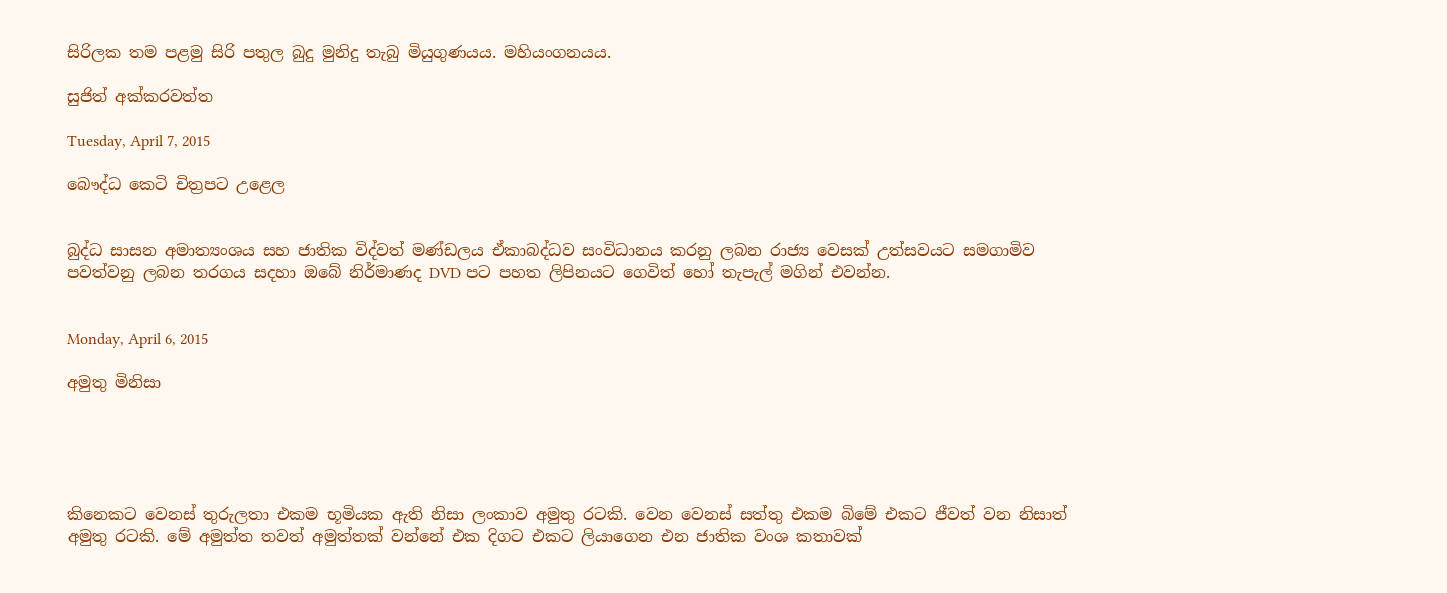සිරිලක තම පළමු සිරි පතුල බුදු මුනිදු තැබු මියුගුණයය. මහියංගනයය.

සුජිත් අක්කරවත්ත

Tuesday, April 7, 2015

බෞද්ධ කෙටි චිත්‍රපට උළෙල


බුද්ධ සාසන අමාත්‍යංශය සහ ජාතික විද්වත් මණ්ඩලය ඒකාබද්ධව සංවිධානය කරනු ලබන රාජ්‍ය වෙසක් උත්සවයට සමගාමිව පවත්වනු ලබන තරගය සදහා ඔබේ නිර්මාණද DVD පට පහත ලිපිනයට ගෙවිත් හෝ තැපැල් මගින් එවන්න.


Monday, April 6, 2015

අමුතු මිනිසා





කිනෙකට වෙනස් තුරුලතා එකම භූමියක ඇති නිසා ලංකාව අමුතු රටකි. වෙන වෙනස් සත්තු එකම බිමේ එකට ජීවත් වන නිසාත් අමුතු රටකි. මේ අමුත්ත තවත් අමුත්තක් වන්නේ එක දිගට එකට ලියාගෙන එන ජාතික වංශ කතාවක්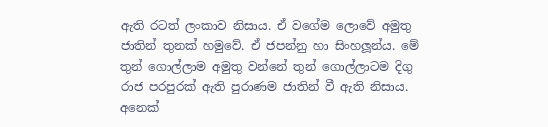ඇති රටත් ලංකාව නිසාය. ඒ වගේම ලොවේ අමුතු ජාතින් තුනක් හමුවේ. ඒ ජපන්නු හා සිංහලූන්ය. මේ තුන් ගොල්ලාම අමුතු වන්නේ තුන් ගොල්ලාටම දිගු රාජ පරපුරක් ඇති පුරාණම ජාතින් වී ඇති නිසාය. අනෙක්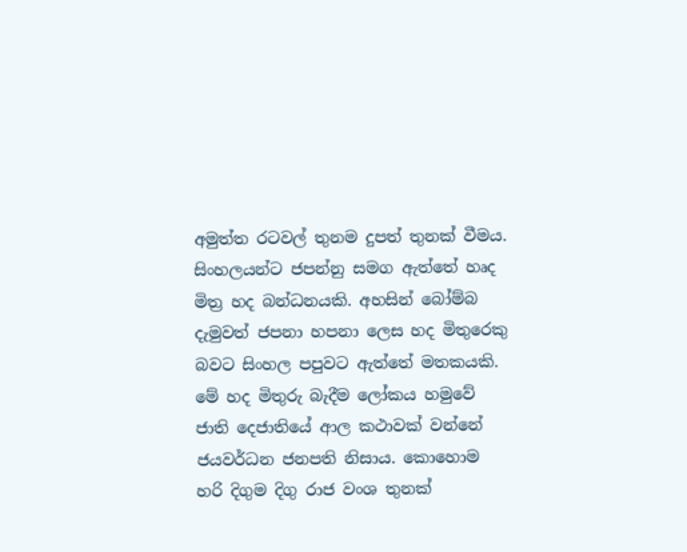අමුත්ත රටවල් තුනම දුපත් තුනක් වීමය. සිංහලයන්ට ජපන්නු සමග ඇත්තේ හෘද මිත්‍ර හද බන්ධනයකි. අහසින් බෝම්බ දැමුවත් ජපනා හපනා ලෙස හද මිතුරෙකු බවට සිංහල පපුවට ඇත්තේ මතකයකි. මේ හද මිතුරු බැදීම ලෝකය හමුවේ ජාති දෙජාතියේ ආල කථාවක් වන්නේ ජයවර්ධන ජනපති නිසාය. කොහොම හරි දිගුම දිගු රාජ වංශ තුනක්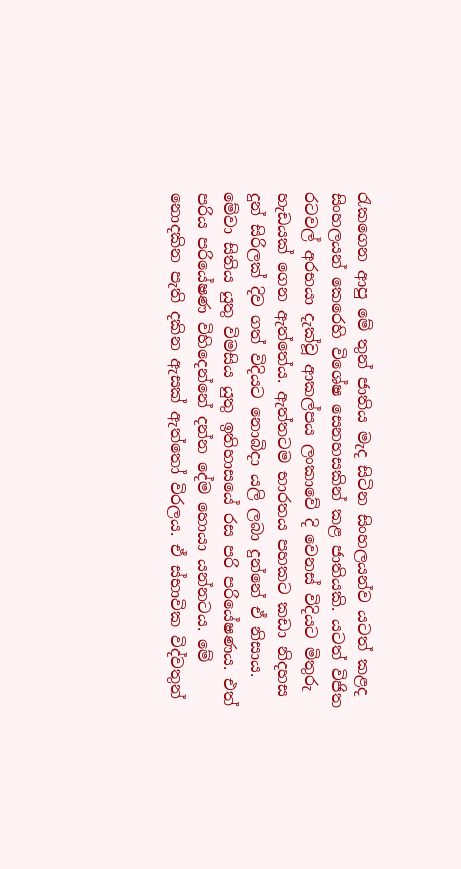රැකගෙන ආපු මේ තුන් ජාතිය මැද සිටින සිංහලයන්ව යටත් කළද සිංහලයන් කෙරෙහි විශේෂ සෙනහසකින් කළ ජාතියකි. යටත් විජිත රටවල් අරභයා දැක්වූ ආකල්පය ලංකාවේ දි වෙනස් විදියට මිතුරු හැඩයක් ගෙන ඇත්තේය. ඇත්තටම භාරතය පහකට කඩා නිදහස දුන් සිරිලක් දිව ගත් විදියට නොබිදා යලි ලබා දුන්නේ ඒ නිසාය. මේවා සිතිය යුතු විමසිය යුතු ඉතිහාසයේ රස පරි පරියේෂණය. එත් පරිය පරියේෂණ විහිදෙන්නේ දන්න දේම හොයා යන්නටය. මේ නොදකින පැති දකින ඇසක් ඇත්තෝ විරලය. ඒ ස්භාවික විද්වතුන්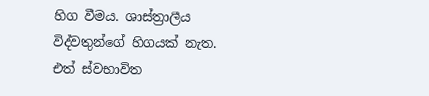හිග වීමය. ශාස්ත්‍රාලීය විද්වතුන්ගේ හිගයක් නැත. එත් ස්වභාවිත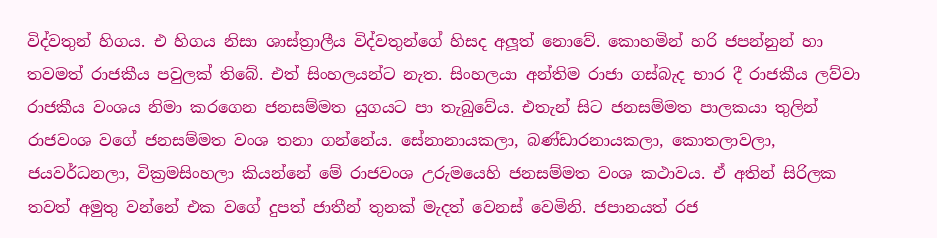විද්වතුන් හිගය. එ හිගය නිසා ශාස්ත්‍රාලීය විද්වතුන්ගේ හිසද අලූත් නොවේ. කොහමින් හරි ජපන්නුන් හා තවමත් රාජකීය පවුලක් තිබේ. එත් සිංහලයන්ට නැත. සිංහලයා අන්තිම රාජා ගස්බැද භාර දී රාජකීය ලව්වා රාජකීය වංශය නිමා කරගෙන ජනසම්මත යුගයට පා තැබුවේය. එතැන් සිට ජනසම්මත පාලකයා තුලින් රාජවංශ වගේ ජනසම්මත වංශ තනා ගන්නේය. සේනානායකලා, බණ්ඩාරනායකලා, කොතලාවලා, ජයවර්ධනලා, වික්‍රමසිංහලා කියන්නේ මේ රාජවංශ උරුමයෙහි ජනසම්මත වංශ කථාවය. ඒ අතින් සිරිලක තවත් අමුතු වන්නේ එක වගේ දුපත් ජාතීන් තුනක් මැදත් වෙනස් වෙමිනි. ජපානයත් රජ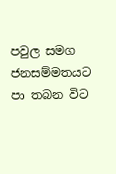පවුල සමග ජනසම්මතයට පා තබන විට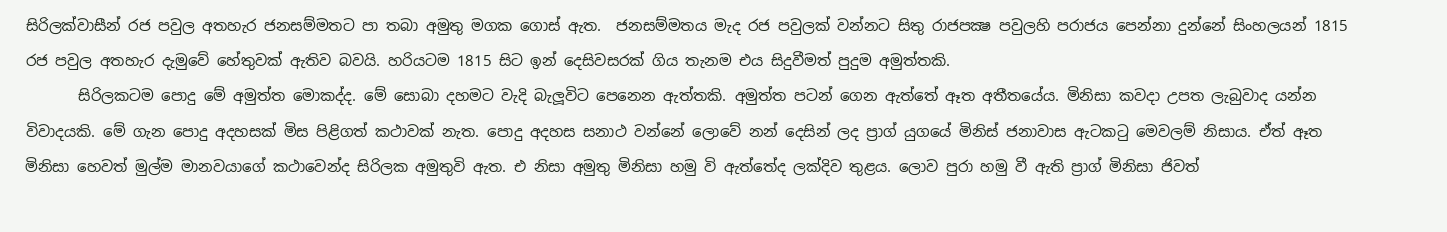සිරිලක්වාසීන් රජ පවුල අතහැර ජනසම්මතට පා තබා අමුතු මගක ගොස් ඇත.  ජනසම්මතය මැද රජ පවුලක් වන්නට සිතු රාජපක්‍ෂ පවුලහි පරාජය පෙන්නා දුන්නේ සිංහලයන් 1815 රජ පවුල අතහැර දැමුවේ හේතුවක් ඇතිව බවයි. හරියටම 1815 සිට ඉන් දෙසිවසරක් ගිය තැනම එය සිදුවීමත් පුදුම අමුත්තකි.
       සිරිලකටම පොදු මේ අමුත්ත මොකද්ද. මේ සොබා දහමට වැදි බැලූවිට පෙනෙන ඇත්තකි. අමුත්ත පටන් ගෙන ඇත්තේ ඈත අතීතයේය. මිනිසා කවදා උපත ලැබුවාද යන්න විවාදයකි. මේ ගැන පොදු අදහසක් මිස පිළිගත් කථාවක් නැත. පොදු අදහස සනාථ වන්නේ ලොවේ නන් දෙසින් ලද ප්‍රාග් යුගයේ මිනිස් ජනාවාස ඇටකටු මෙවලම් නිසාය. ඒත් ඈත මිනිසා හෙවත් මුල්ම මානවයාගේ කථාවෙන්ද සිරිලක අමුතුවි ඇත. එ නිසා අමුතු මිනිසා හමු වි ඇත්තේද ලක්දිව තුළය. ලොව පුරා හමු වී ඇති ප්‍රාග් මිනිසා ජිවත්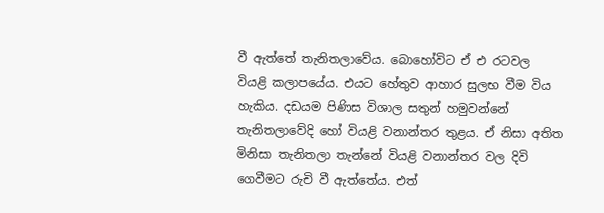වී ඇත්තේ තැනිතලාවේය. බොහෝවිට ඒ එ රටවල වියළි කලාපයේය. එයට හේතුව ආහාර සුලභ වීම විය හැකිය. දඩයම පිණිස විශාල සතුන් හමුවන්නේ තැනිතලාවේදි හෝ වියළි වනාන්තර තුළය. ඒ නිසා අතිත මිනිසා තැනිතලා තැන්නේ වියළි වනාන්තර වල දිවි ගෙවීමට රුචි වී ඇත්තේය. එත්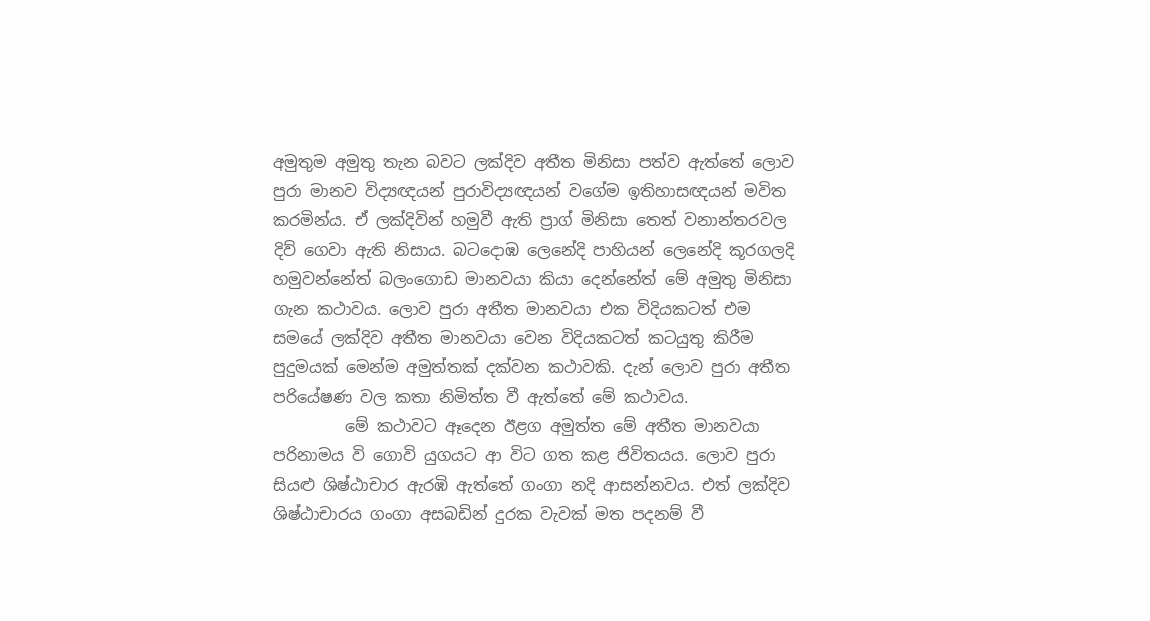අමුතුම අමුතු තැන බවට ලක්දිව අතීත මිනිසා පත්ව ඇත්තේ ලොව පුරා මානව විද්‍යඥයන් පුරාවිද්‍යඥයන් වගේම ඉතිහාසඥයන් මවිත කරමින්ය. ඒ ලක්දිවින් හමුවී ඇති ප්‍රාග් මිනිසා තෙත් වනාන්තරවල දිව් ගෙවා ඇති නිසාය. බටදොඹ ලෙනේදි පාහියන් ලෙනේදි කූරගලදි හමුවන්නේත් බලංගොඩ මානවයා කියා දෙන්නේත් මේ අමුතු මිනිසා ගැන කථාවය. ලොව පුරා අතීත මානවයා එක විදියකටත් එම සමයේ ලක්දිව අතීත මානවයා වෙන විදියකටත් කටයුතු කිරීම පුදුමයක් මෙන්ම අමුත්තක් දක්වන කථාවකි. දැන් ලොව පුරා අතීත පරියේෂණ වල කතා නිමිත්ත වී ඇත්තේ මේ කථාවය.
         මේ කථාවට ඈදෙන ඊළග අමුත්ත මේ අතීත මානවයා පරිනාමය වි ගොවි යුගයට ආ විට ගත කළ ජිවිතයය. ලොව පුරා සියළු ශිෂ්ඨාචාර ඇරඹි ඇත්තේ ගංගා නදි ආසන්නවය. එත් ලක්දිව ශිෂ්ඨාචාරය ගංගා අසබඩින් දුරක වැවක් මත පදනම් වී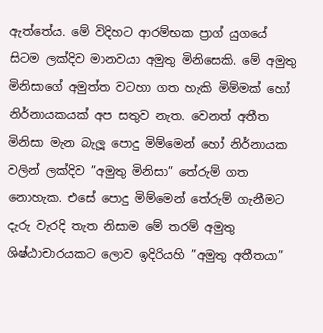ඇත්තේය. මේ විදිහට ආරම්භක ප්‍රාග් යුගයේ සිටම ලක්දිව මානවයා අමුතු මිනිසෙකි. මේ අමුතු මිනිසාගේ අමුත්ත වටහා ගත හැකි මිම්මක් හෝ නිර්නායකයක් අප සතුව නැත. වෙනත් අතීත මිනිසා මැන බැලූ පොදු මිම්මෙන් හෝ නිර්නායක වලින් ලක්දිව ”අමුතු මිනිසා” තේරුම් ගත නොහැක. එසේ පොදු මිම්මෙන් තේරුම් ගැනීමට දැරු වැරදි තැත නිසාම මේ තරම් අමුතු ශිෂ්ඨාචාරයකට ලොව ඉදිරියහි ”අමුතු අතීතයා”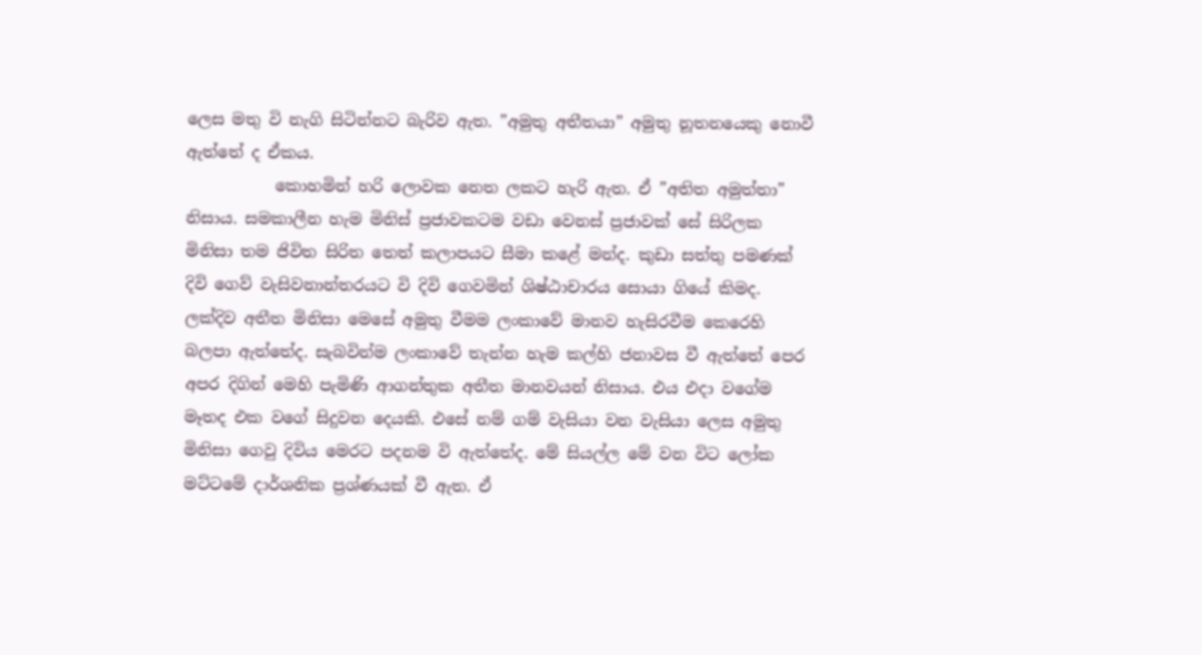ලෙස මතු වි නැගි සිටින්නට බැරිව ඇත. ”අමුතු අතීතයා” අමුතු නූතනයෙකු නොවී ඇත්තේ ද ඒකය.
           කොහමින් හරි ලොවක නෙත ලකට හැරි ඇත. ඒ ”අතිත අමුත්තා” නිසාය. සමකාලීන හැම මිනිස් ප්‍රජාවකටම වඩා වෙනස් ප්‍රජාවක් සේ සිරිලක මිනිසා තම ජිවිත සිරිත තෙත් කලාපයට සීමා කළේ මන්ද. කුඩා සත්තු පමණක් දිවි ගෙව් වැසිවනාන්තරයට වි දිවි ගෙවමින් ශිෂ්ඨාචාරය සොයා ගියේ කිමද. ලක්දිව අතීත මිනිසා මෙසේ අමුතු වීමම ලංකාවේ මානව හැසිරවීම කෙරෙහි බලපා ඇත්තේද. සැබවින්ම ලංකාවේ තැන්න හැම කල්හි ජනාවස වී ඇත්තේ පෙර අපර දිගින් මෙහි පැමිණි ආගන්තුක අතීත මානවයන් නිසාය. එය එදා වගේම මෑතද එක වගේ සිදුවන දෙයකි. එසේ නම් ගම් වැසියා වන වැසියා ලෙස අමුතු මිනිසා ගෙවු දිවිය මෙරට පදනම වි ඇත්තේද. මේ සියල්ල මේ වන විට ලෝක මට්ටමේ දාර්ශනික ප්‍රශ්ණයක් වී ඇත. ඒ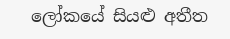ලෝකයේ සියළු අතීත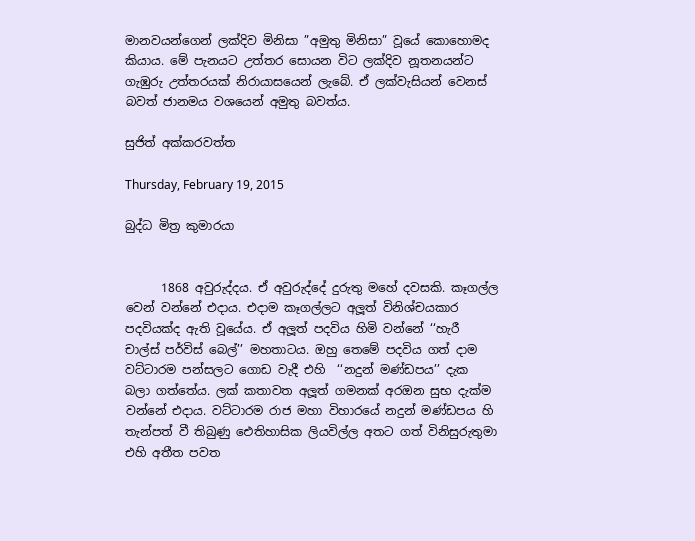මානවයන්ගෙන් ලක්දිව මිනිසා ”අමුතු මිනිසා” වූයේ කොහොමද කියාය. මේ පැනයට උත්තර සොයන විට ලක්දිව නූතනයන්ට ගැඹුරු උත්තරයක් නිරායාසයෙන් ලැබේ. ඒ ලක්වැසියන් වෙනස් බවත් ජානමය වශයෙන් අමුතු බවත්ය.

සුජිත් අක්කරවත්ත

Thursday, February 19, 2015

බුද්ධ මිත්‍ර කුමාරයා


      1868 අවුරුද්දය. ඒ අවුරුද්දේ දුරුතු මහේ දවසකි. කෑගල්ල වෙන් වන්නේ එදාය. එදාම කෑගල්ලට අලූත් විනිශ්චයකාර පදවියක්ද ඇති වූයේය. ඒ අලූත් පදවිය හිමි වන්නේ ‘‘හැරී චාල්ස් පර්විස් බෙල්’’ මහතාටය. ඔහු තෙමේ පදවිය ගත් දාම වට්ටාරම පන්සලට ගොඩ වැදී එහි  ‘‘නදුන් මණ්ඩපය’’ දැක බලා ගත්තේය. ලක් කතාවත අලූත් ගමනක් අරඔන සුභ දැක්ම වන්නේ එදාය. වට්ටාරම රාජ මහා විහාරයේ නදුන් මණ්ඩපය හි තැන්පත් වී තිබුණු ඓතිහාසික ලියවිල්ල අතට ගත් විනිසුරුතුමා එහි අතීත පවත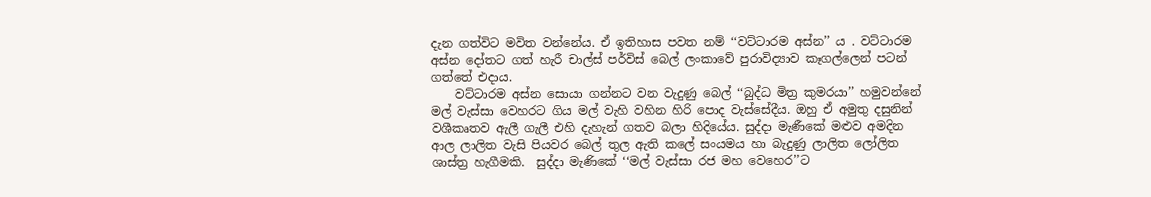දැන ගත්විට මවිත වන්නේය. ඒ ඉතිහාස පවත නම් ‘‘වට්ටාරම අස්න’’ ය . වට්ටාරම අස්න දෝතට ගත් හැරී චාල්ස් පර්විස් බෙල් ලංකාවේ පුරාවිද්‍යාව කෑගල්ලෙන් පටන් ගත්තේ එදාය.
    වට්ටාරම අස්න සොයා ගන්නට වන වැදුණු බෙල් ‘‘බුද්ධ මිත්‍ර කුමරයා’’ හමුවන්නේ මල් වැස්සා වෙහරට ගිය මල් වැහි වහින හිරි පොද වැස්සේදීය. ඔහු ඒ අමුතු දසුනින් වශීකෘතව ඇලී ගැලී එහි දැහැන් ගතව බලා හිදියේය. සුද්දා මැණීකේ මළුව අමදින ආල ලාලිත වැසි පියවර බෙල් තුල ඇති කලේ සංයමය හා බැදුණු ලාලිත ලෝලිත ශාස්ත්‍ර හැගීමකි.  සුද්දා මැණිකේ ‘‘මල් වැස්සා රජ මහ වෙහෙර’’ට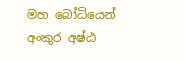මහ බෝධියෙන් අංකුර අෂ්ඨ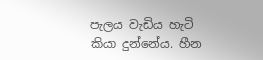පැලය වැඩිය හැටි කියා දුන්නේය. හීන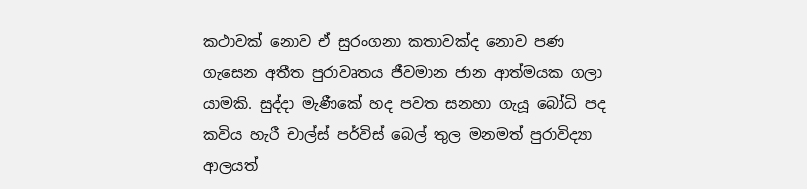කථාවක් නොව ඒ සුරංගනා කතාවක්ද නොව පණ ගැසෙන අතීත පුරාවෘතය ජීවමාන ජාන ආත්මයක ගලා යාමකි. සුද්දා මැණීකේ හද පවත සනහා ගැයූ බෝධි පද කවිය හැරී චාල්ස් පර්විස් බෙල් තුල මනමත් පුරාවිද්‍යා ආලයත්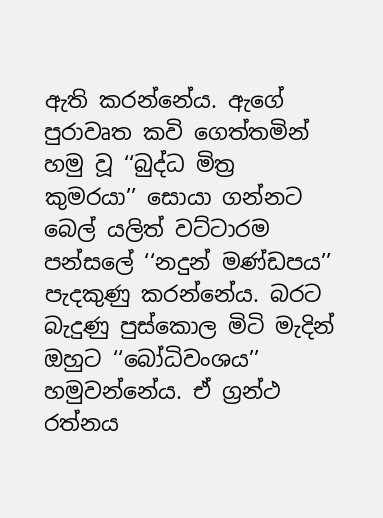ඇති කරන්නේය. ඇගේ පුරාවෘත කවි ගෙත්තමින් හමු වූ ‘‘බුද්ධ මිත්‍ර කුමරයා’’ සොයා ගන්නට  බෙල් යලිත් වට්ටාරම පන්සලේ ‘‘නදුන් මණ්ඩපය’’ පැදකුණු කරන්නේය. බරට බැදුණු පුස්කොල මිටි මැදින් ඔහුට ‘‘බෝධිවංශය’’ හමුවන්නේය. ඒ ග්‍රන්ථ රත්නය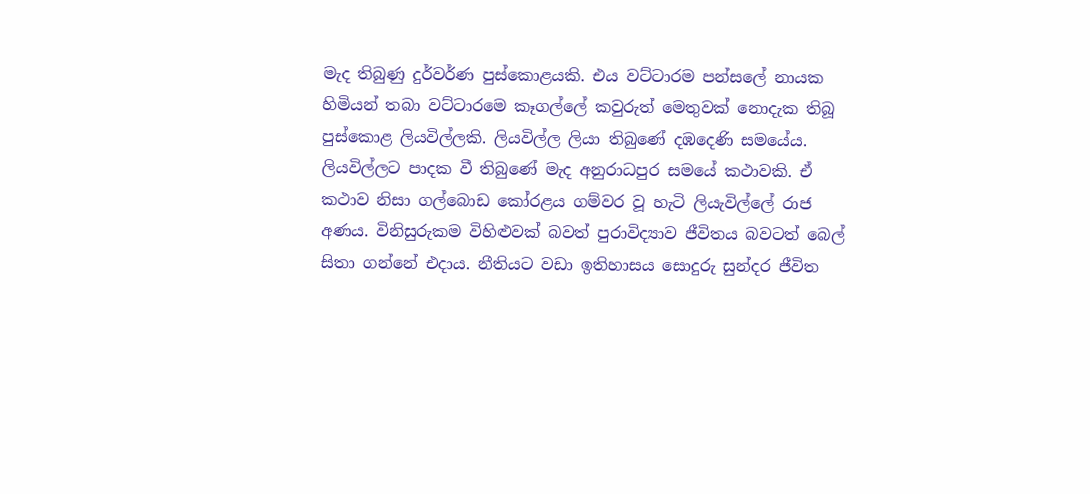මැද තිබුණු දුර්වර්ණ පුස්කොළයකි. එය වට්ටාරම පන්සලේ නායක හිමියන් තබා වට්ටාරමෙ කෑගල්ලේ කවුරුත් මෙතුවක් නොදැක තිබූ පුස්කොළ ලියවිල්ලකි. ලියවිල්ල ලියා තිබුණේ දඹදෙණි සමයේය. ලියවිල්ලට පාදක වී තිබුණේ මැද අනුරාධපුර සමයේ කථාවකි. ඒ කථාව නිසා ගල්බොඩ කෝරළය ගම්වර වූ හැටි ලියැවිල්ලේ රාජ අණය. විනිසුරුකම විහිළුවක් බවත් පුරාවිද්‍යාව ජීවිතය බවටත් බෙල් සිතා ගන්නේ එදාය. නීතියට වඩා ඉතිහාසය සොදුරු සුන්දර ජීවිත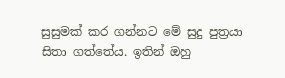සුසුමක් කර ගන්නට මේ සුදු පුත්‍රයා සිතා ගත්තේය. ඉතින් ඔහු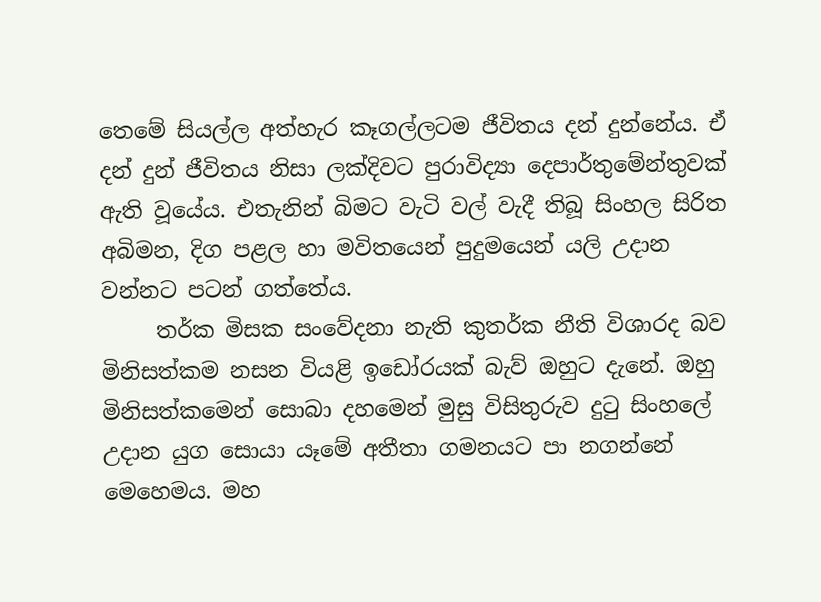තෙමේ සියල්ල අත්හැර කෑගල්ලටම ජීවිතය දන් දුන්නේය. ඒ දන් දුන් ජීවිතය නිසා ලක්දිවට පුරාවිද්‍යා දෙපාර්තුමේන්තුවක් ඇති වූයේය. එතැනින් බිමට වැටි වල් වැදී තිබූ සිංහල සිරිත අබිමන, දිග පළල හා මවිතයෙන් පුදුමයෙන් යලි උදාන වන්නට පටන් ගත්තේය.
     තර්ක මිසක සංවේදනා නැති කුතර්ක නීති විශාරද බව මිනිසත්කම නසන වියළි ඉඩෝරයක් බැව් ඔහුට දැනේ. ඔහු මිනිසත්කමෙන් සොබා දහමෙන් මුසු විසිතුරුව දුටු සිංහලේ උදාන යුග සොයා යෑමේ අතීතා ගමනයට පා නගන්නේ මෙහෙමය. මහ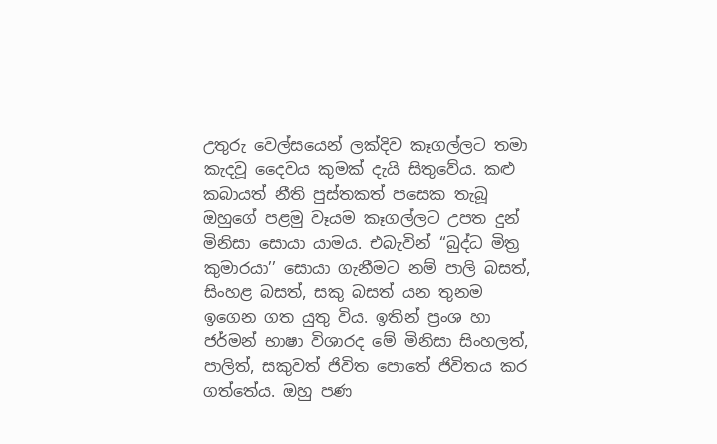උතුරු වෙල්සයෙන් ලක්දිව කෑගල්ලට තමා කැදවූ දෛවය කුමක් දැයි සිතුවේය. කළු කබායත් නීති පුස්තකත් පසෙක තැබූ ඔහුගේ පළමු වෑයම කෑගල්ලට උපත දුන් මිනිසා සොයා යාමය. එබැවින් ‘‘බුද්ධ මිත්‍ර කුමාරයා’’ සොයා ගැනීමට නම් පාලි බසත්, සිංහළ බසත්, සකු බසත් යන තුනම ඉගෙන ගත යුතු විය. ඉතින් ප්‍රංශ හා ජර්මන් භාෂා විශාරද මේ මිනිසා සිංහලත්, පාලිත්, සකුවත් ජිවිත පොතේ ජිවිතය කර ගත්තේය. ඔහු පණ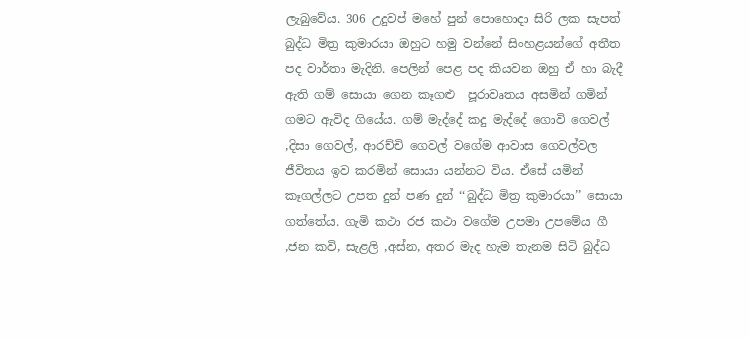ලැබුවේය. 306 උදුවප් මහේ පුන් පොහොදා සිරි ලක සැපත් බුද්ධ මිත්‍ර කුමාරයා ඔහුට හමු වන්නේ සිංහළයන්ගේ අතීත පද වාර්තා මැදිනි. පෙලින් පෙළ පද කියවන ඔහු ඒ හා බැදී ඇති ගම් සොයා ගෙන කෑගළු  පූරාවෘතය අසමින් ගමින් ගමට ඇවිද ගියේය. ගම් මැද්දේ කදු මැද්දේ ගොවි ගෙවල් ,දිසා ගෙවල්, ආරච්චි ගෙවල් වගේම ආවාස ගෙවල්වල ජීවිතය ඉව කරමින් සොයා යන්නට විය. ඒසේ යමින් කෑගල්ලට උපත දුන් පණ දුන් ‘‘බුද්ධ මිත්‍ර කුමාරයා’’ සොයා ගත්තේය. ගැමි කථා රජ කථා වගේම උපමා උපමේය ගී ,ජන කවි, සැළලි ,අස්න, අතර මැද හැම තැනම සිටි බුද්ධ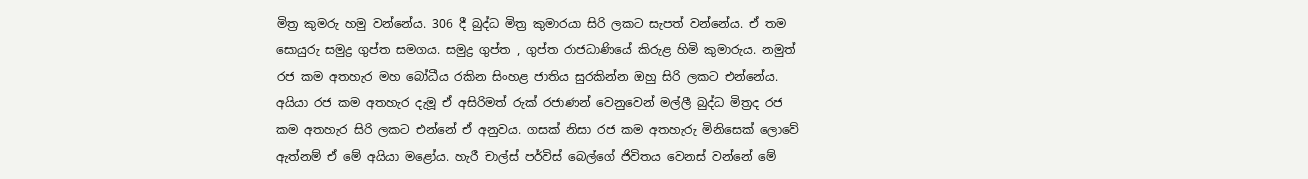මිත්‍ර කුමරු හමු වන්නේය. 306 දී බුද්ධ මිත්‍ර කුමාරයා සිරි ලකට සැපත් වන්නේය. ඒ තම සොයුරු සමුද්‍ර ගුප්ත සමගය. සමුද්‍ර ගුප්ත , ගුප්ත රාජධාණියේ කිරුළ හිමි කුමාරුය. නමුත් රජ කම අතහැර මහ බෝධීය රකින සිංහළ ජාතිය සුරකින්න ඔහු සිරි ලකට එන්නේය. අයියා රජ කම අතහැර දැමූ ඒ අසිරිමත් රුක් රජාණන් වෙනුවෙන් මල්ලී බුද්ධ මිත්‍රද රජ කම අතහැර සිරි ලකට එන්නේ ඒ අනුවය. ගසක් නිසා රජ කම අතහැරු මිනිසෙක් ලොවේ ඇත්නම් ඒ මේ අයියා මළෝය. හැරී චාල්ස් පර්විස් බෙල්ගේ ජිවිතය වෙනස් වන්නේ මේ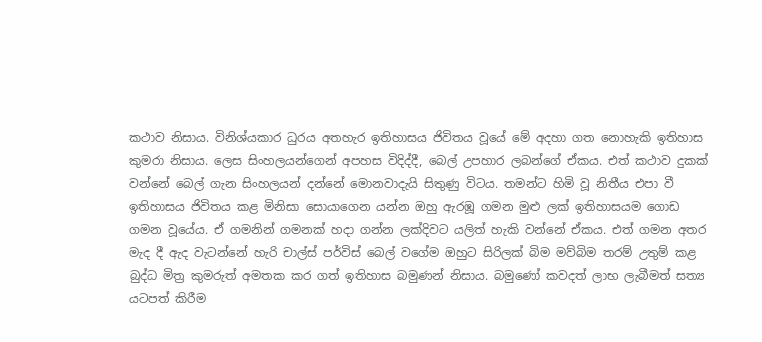කථාව නිසාය. විනිශ්යකාර ධුරය අතහැර ඉතිහාසය ජිවිතය වූයේ මේ අදහා ගත නොහැකි ඉතිහාස කුමරා නිසාය. ලෙස සිංහලයන්ගෙන් අපහස විදිද්දී, බෙල් උපහාර ලබන්ගේ ඒකය. එත් කථාව දුකක් වන්නේ බෙල් ගැන සිංහලයන් දන්නේ මොනවාදැයි සිතුණු විටය. තමන්ට හිමි වූ නිතීය එපා වී ඉතිහාසය ජිවිතය කළ මිනිසා සොයාගෙන යන්න ඔහු ඇරඹූ ගමන මුළු ලක් ඉතිහාසයම ගොඩ ගමන වූයේය. ඒ ගමනින් ගමනක් හදා ගන්න ලක්දිවට යලිත් හැකි වන්නේ ඒකය. එත් ගමන අතර මැද දී ඇද වැටන්නේ හැරි චාල්ස් පර්විස් බෙල් වගේම ඔහුට සිරිලක් බිම මව්බිම තරම් උතුම් කළ බුද්ධ මිත්‍ර කුමරුත් අමතක කර ගත් ඉතිහාස බමුණන් නිසාය. බමුණෝ කවදත් ලාභ ලැබීමත් සත්‍ය යටපත් කිරීම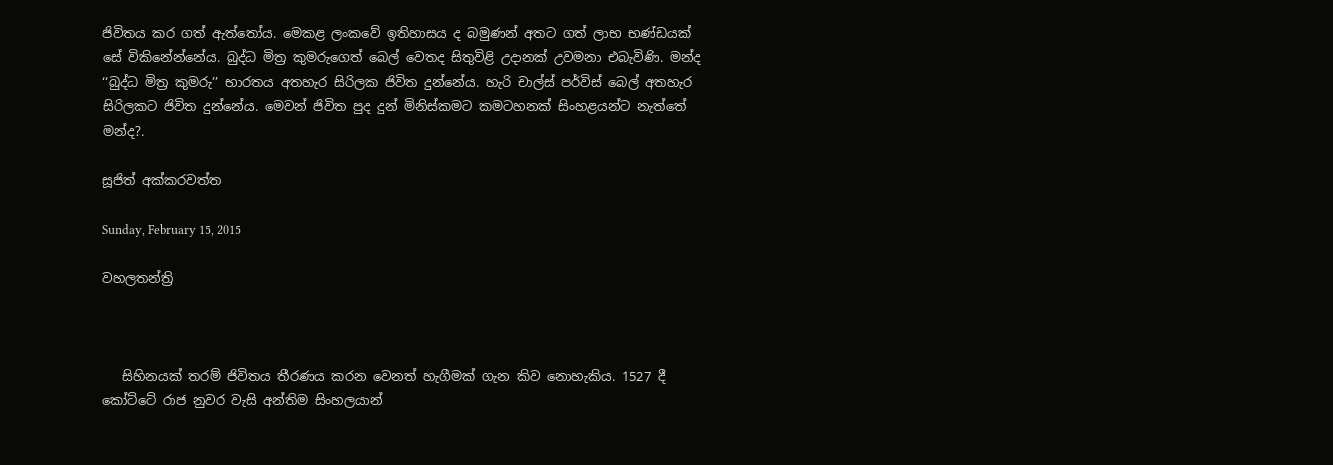ජිවිතය කර ගත් ඇත්තෝය. මෙකළ ලංකවේ ඉතිහාසය ද බමුණන් අතට ගත් ලාභ භණ්ඩයක් සේ විකිනේන්නේය. බුද්ධ මිත්‍ර කුමරුගෙත් බෙල් වෙතද සිතුවිළි උදානක් උවමනා එබැවිණි. මන්ද ‘‘බුද්ධ මිත්‍ර කුමරු’’ භාරතය අතහැර සිරිලක ජිවිත දුන්නේය. හැරි චාල්ස් පර්විස් බෙල් අතහැර සිරිලකට ජිවිත දුන්නේය. මෙවන් ජිවිත පුද දුන් මිනිස්කමට කමටහනක් සිංහළයන්ට නැත්තේ මන්ද?.

සූජිත් අක්කරවත්ත

Sunday, February 15, 2015

වහලතන්ත්‍රි



   සිහිනයක් තරම් ජිවිතය තීරණය කරන වෙනත් හැගීමක් ගැන කිව නොහැකිය. 1527 දී කෝට්ටේ රාජ නුවර වැසි අන්තිම සිංහලයාන්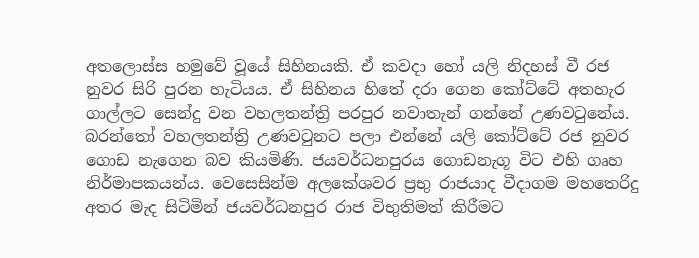අතලොස්ස හමුවේ වූයේ සිහිනයකි. ඒ කවදා හෝ යලි නිදහස් වී රජ නුවර සිරි පුරන හැටියය. ඒ සිහිනය හිතේ දරා ගෙන කෝට්ටේ අතහැර ගාල්ලට සෙන්දු වන වහලතන්ත්‍රි පරපුර නවාතැන් ගන්නේ උණවටුනේය. බරන්තෝ වහලතන්ත්‍රි උණවටුනට පලා එන්නේ යලි කෝට්ටේ රජ නුවර ගොඩ නැගෙන බව කියමිණි. ජයවර්ධනපුරය ගොඩනැගූ විට එහි ගෘහ නිර්මාපකයන්ය. වෙසෙසින්ම අලකේශවර ප්‍රභු රාජයාද වීදාගම මහතෙරිදු අතර මැද සිටිමින් ජයවර්ධනපුර රාජ විභුතිමත් කිරීමට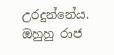උරදුන්නේය. ඔහුහු රාජ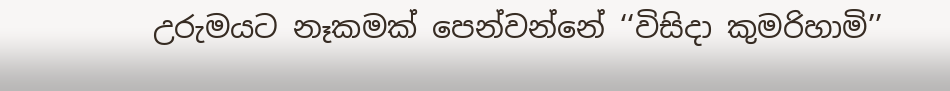උරුමයට නෑකමක් පෙන්වන්නේ ‘‘විසිදා කුමරිහාමි’’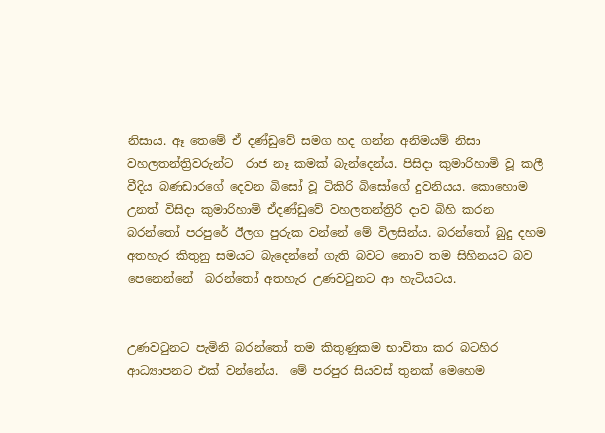නිසාය. ඈ තෙමේ ඒ දණ්ඩුවේ සමග හද ගන්න අනිමයම් නිසා වහලතන්ත්‍රිවරුන්ට  රාජ නෑ කමක් බැන්දෙන්ය. පිසිදා කුමාරිහාමි වූ කලී වීදිය බණඩාරගේ දෙවන බිසෝ වූ ටිකිරි බිසෝගේ දුවනියය. කොහොම උනත් විසිදා කුමාරිහාමි ඒදණ්ඩුවේ වහලතන්ත්‍රිරි දාව බිහි කරන බරන්තෝ පරපුරේ ඊලග පුරුක වන්නේ මේ විලසින්ය. බරන්තෝ බුදු දහම අතහැර කිතුනු සමයට බැදෙන්නේ ගැති බවට නොව තම සිහිනයට බව පෙනෙන්නේ  බරන්තෝ අතහැර උණවටුනට ආ හැටියටය.


උණවටුනට පැමිනි බරන්තෝ තම කිතුණුකම භාවිතා කර බටහිර ආධ්‍යාපනට එක් වන්නේය.  මේ පරපුර සියවස් තුනක් මෙහෙම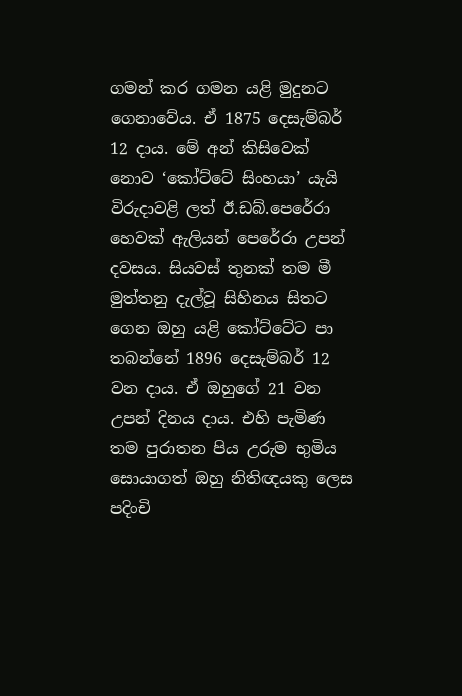ගමන් කර ගමන යළි මුදුනට ගෙනාවේය. ඒ 1875 දෙසැම්බර් 12 දාය. මේ අන් කිසිවෙක් නොව ‘කෝට්ටේ සිංහයා’ යැයි විරුදාවළි ලත් ඊ.ඩබ්.පෙරේරා හෙවක් ඇලියන් පෙරේරා උපන් දවසය. සියවස් තුනක් තම මී මුත්තනු දැල්වූ සිහිනය සිතට ගෙන ඔහු යළි කෝට්ටේට පා තබන්නේ 1896 දෙසැම්බර් 12 වන දාය. ඒ ඔහුගේ 21 වන උපන් දිනය දාය. එහි පැමිණ තම පුරාතන පිය උරුම භුමිය සොයාගත් ඔහු නිතිඥයකු ලෙස පදිංචි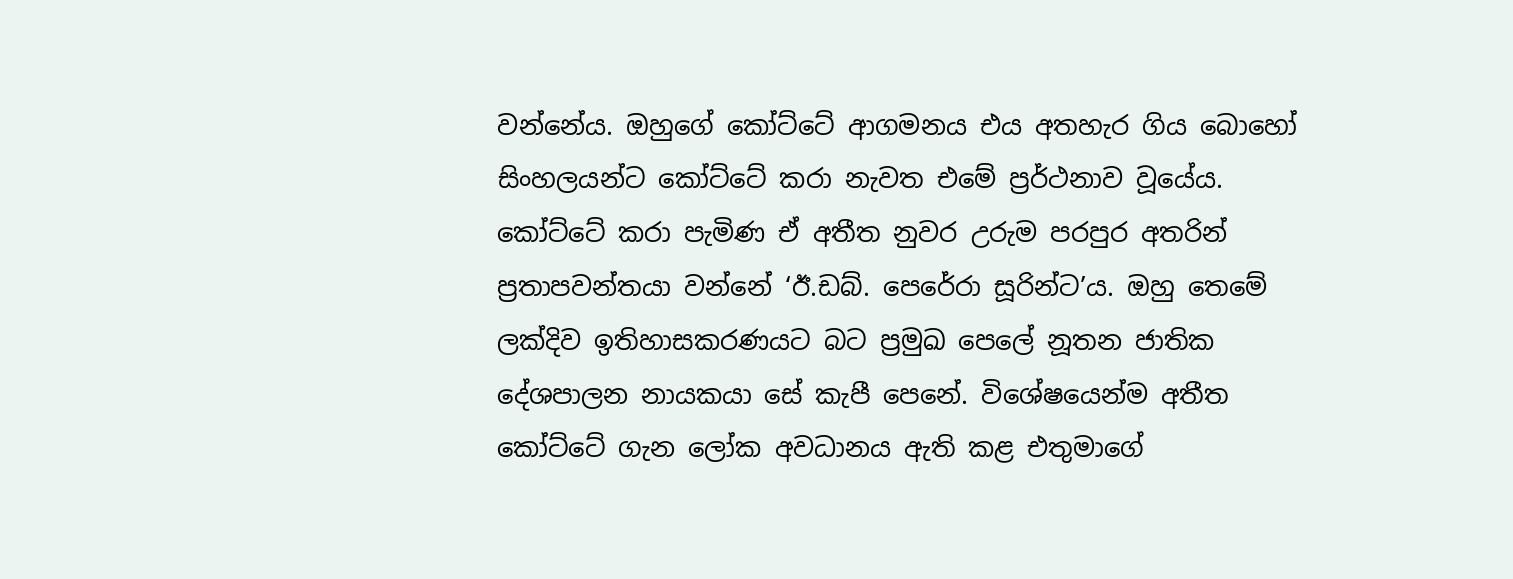වන්නේය. ඔහුගේ කෝට්ටේ ආගමනය එය අතහැර ගිය බොහෝ සිංහලයන්ට කෝට්ටේ කරා නැවත එමේ ප්‍රර්ථනාව වූයේය. කෝට්ටේ කරා පැමිණ ඒ අතීත නුවර උරුම පරපුර අතරින් ප්‍රතාපවන්තයා වන්නේ ‘ඊ.ඩබ්. පෙරේරා සූරින්ට’ය. ඔහු තෙමේ ලක්දිව ඉතිහාසකරණයට බට ප්‍රමුඛ පෙලේ නූතන ජාතික දේශපාලන නායකයා සේ කැපී පෙනේ. විශේෂයෙන්ම අතීත කෝට්ටේ ගැන ලෝක අවධානය ඇති කළ එතුමාගේ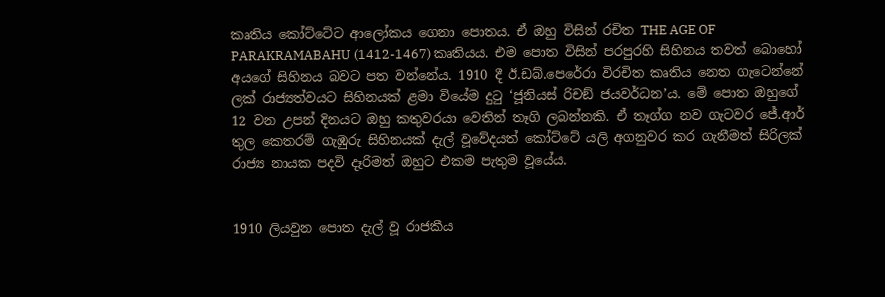කෘතිය කෝට්ටේට ආලෝකය ගෙනා පොතය. ඒ ඔහු විසින් රචිත THE AGE OF PARAKRAMABAHU (1412-1467) කෘතියය. එම පොත විසින් පරපුරහි සිහිනය තවත් බොහෝ අයගේ සිහිනය බවට පත වන්නේය. 1910 දී ඊ.ඩබ්.පෙරේරා විරචිත කෘතිය නෙත ගැටෙන්නේ ලක් රාජ්‍යත්වයට සිහිනයක් ළමා වියේම දුටු ‘ජූනියස් රිචඞ් ජයවර්ධන’ය. මේ පොත ඔහුගේ 12 වන උපන් දිනයට ඔහු කතුවරයා වෙතින් තෑගි ලබන්නකි. ඒ තෑග්ග නව ගැටවර ජේ.ආර්  තුල කෙතරම් ගැඹුරු සිහිනයක් දැල් වූවේදයත් කෝට්ටේ යලි අගනුවර කර ගැනීමත් සිරිලක් රාජ්‍ය නායක පදවි දෑරිමත් ඔහුට එකම පැතුම වූයේය.


1910 ලියවුන පොත දැල් වූ රාජකීය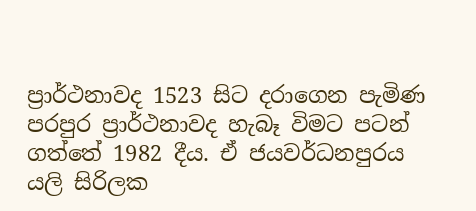ප්‍රාර්ථනාවද 1523 සිට දරාගෙන පැමිණ පරපුර ප්‍රාර්ථනාවද හැබෑ විමට පටන් ගත්තේ 1982 දීය. ඒ ජයවර්ධනපුරය යලි සිරිලක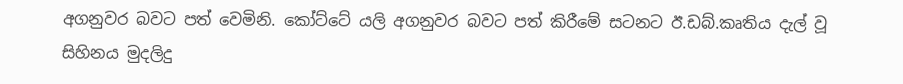අගනුවර බවට පත් වෙමිනි. කෝට්ටේ යලි අගනුවර බවට පත් කිරීමේ සටනට ඊ.ඩබ්.කෘතිය දැල් වූ සිහිනය මුදලිදු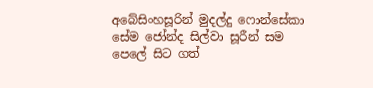අබේසිංහසූරින් මුදල්දු ෆොන්සේකා සේම ජෝන්ද සිල්වා සූරීන් සම පෙලේ සිට ගත්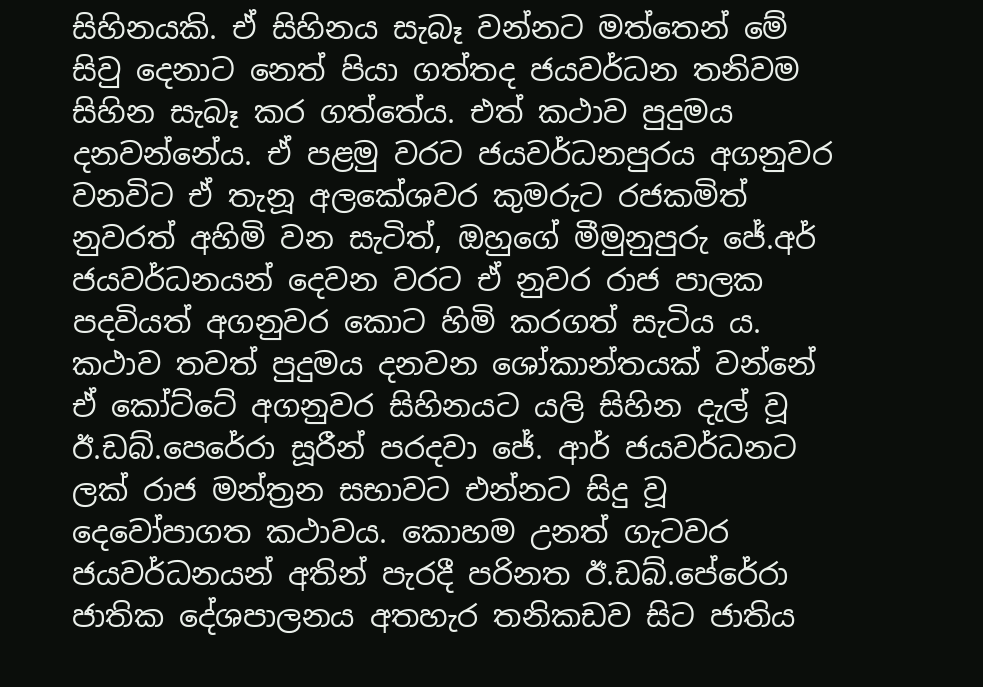සිහිනයකි. ඒ සිහිනය සැබෑ වන්නට මත්තෙන් මේ සිවු දෙනාට නෙත් පියා ගත්තද ජයවර්ධන තනිවම සිහින සැබෑ කර ගත්තේය. එත් කථාව පුදුමය දනවන්නේය. ඒ පළමු වරට ජයවර්ධනපුරය අගනුවර වනවිට ඒ තැනූ අලකේශවර කුමරුට රජකමිත් නුවරත් අහිමි වන සැටිත්, ඔහුගේ මීමුනුපුරු ජේ.අර් ජයවර්ධනයන් දෙවන වරට ඒ නුවර රාජ පාලක පදවියත් අගනුවර කොට හිමි කරගත් සැටිය ය. කථාව තවත් පුදුමය දනවන ශෝකාන්තයක් වන්නේ ඒ කෝට්ටේ අගනුවර සිහිනයට යලි සිහින දැල් වූ ඊ.ඩබ්.පෙරේරා සූරීන් පරදවා ජේ. ආර් ජයවර්ධනට ලක් රාජ මන්ත්‍රන සභාවට එන්නට සිදු වූ දෙවෝපාගත කථාවය. කොහම උනත් ගැටවර ජයවර්ධනයන් අතින් පැරදී පරිනත ඊ.ඩබ්.පේරේරා ජාතික දේශපාලනය අතහැර තනිකඩව සිට ජාතිය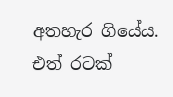අතහැර ගියේය. එත් රටක්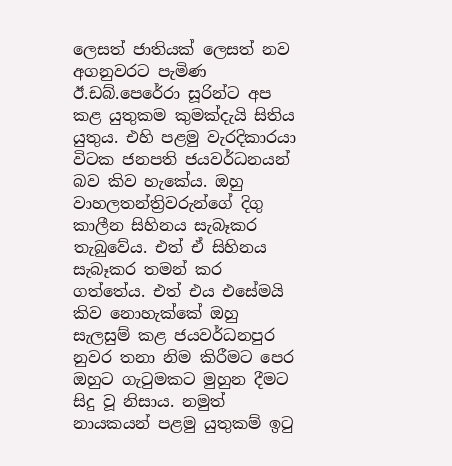ලෙසත් ජාතියක් ලෙසත් නව අගනුවරට පැමිණ ඊ.ඩබ්.පෙරේරා සූරින්ට අප කළ යුතුකම කුමක්දැයි සිතිය යුතුය. එහි පළමු වැරදිකාරයා විටක ජනපති ජයවර්ධනයන් බව කිව හැකේය. ඔහු වාහලතන්ත්‍රිවරුන්ගේ දිගු කාලීන සිහිනය සැබෑකර තැබුවේය. එත් ඒ සිහිනය සැබෑකර තමන් කර ගත්තේය. එත් එය එසේමයි කිව නොහැක්කේ ඔහු සැලසුම් කළ ජයවර්ධනපුර නුවර තනා නිම කිරීමට පෙර ඔහුට ගැටුමකට මුහුන දීමට සිදු වූ නිසාය. නමුත් නායකයන් පළමු යුතුකම් ඉටු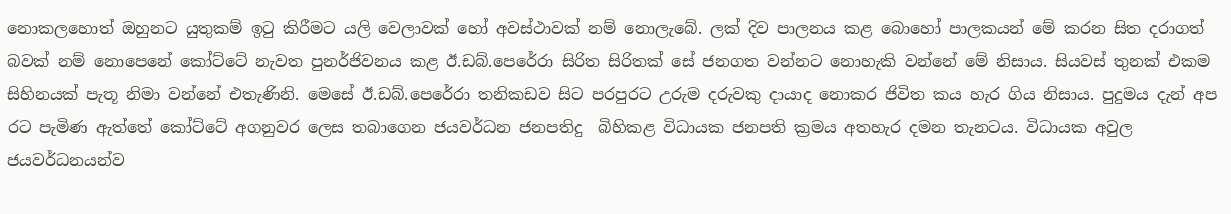නොකලහොත් ඔහුනට යුතුකම් ඉටු කිරීමට යලි වෙලාවක් හෝ අවස්ථාවක් නම් නොලැබේ. ලක් දිව පාලනය කළ බොහෝ පාලකයන් මේ කරන සිත දරාගත් බවක් නම් නොපෙනේ කෝට්ටේ නැවත පුනර්ජිවනය කළ ඊ.ඩබ්.පෙරේරා සිරිත සිරිතක් සේ ජනගත වන්නට නොහැකි වන්නේ මේ නිසාය. සියවස් තුනක් එකම සිහිනයක් පැතූ නිමා වන්නේ එතැණිනි. මෙසේ ඊ.ඩබ්.පෙරේරා තනිකඩව සිට පරපුරට උරුම දරුවකු දායාද නොකර ජිවිත කය හැර ගිය නිසාය. පුදුමය දැන් අප රට පැමිණ ඇත්තේ කෝට්ටේ අගනුවර ලෙස තබාගෙන ජයවර්ධන ජනපතිදු  බිහිකළ විධායක ජනපති ක්‍රමය අතහැර දමන තැනටය. විධායක අවුල ජයවර්ධනයන්ව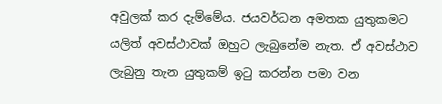අවුලක් කර දැම්මේය. ජයවර්ධන අමතක යුතුකමට යලිත් අවස්ථාවක් ඔහුට ලැබුනේම නැත. ඒ අවස්ථාව  ලැබුනු තැන යුතුකම් ඉටු කරන්න පමා වන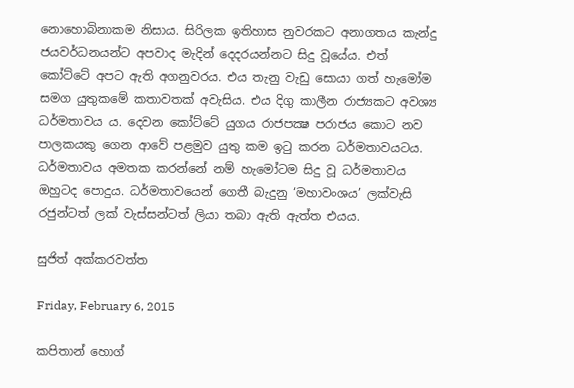නොහොබිනාකම නිසාය. සිරිලක ඉතිහාස නුවරකට අනාගතය කැන්දු ජයවර්ධනයන්ට අපවාද මැදින් දෙදරයන්නට සිදු වූයේය. එත් කෝට්ටේ අපට ඇති අගනුවරය. එය තැනු වැඩු සොයා ගත් හැමෝම සමග යුතුකමේ කතාවතක් අවැසිය. එය දිගු කාලීන රාජ්‍යකට අවශ්‍ය ධර්මතාවය ය. දෙවන කෝට්ටේ යුගය රාජපක්‍ෂ පරාජය කොට නව පාලකයකු ගෙන ආවේ පළමුව යුතු කම ඉටු කරන ධර්මතාවයටය. ධර්මතාවය අමතක කරන්නේ නම් හැමෝටම සිදු වූ ධර්මතාවය ඔහුටද පොදුය. ධර්මතාවයෙන් ගෙතී බැදුනු ‘මහාවංශය’ ලක්වැසි රජුන්ටත් ලක් වැස්සන්ටත් ලියා තබා ඇති ඇත්ත එයය.

සුජිත් අක්කරවත්ත

Friday, February 6, 2015

කපිතාන් හොග්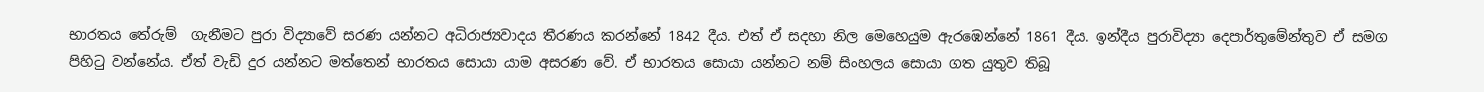භාරතය තේරුම්  ගැනීමට පුරා විද්‍යාවේ සරණ යන්නට අධිරාජ්‍යවාදය තීරණය කරන්නේ 1842 දීය. එත් ඒ සදහා නිල මෙහෙයුම ඇරඹෙන්නේ 1861 දීය. ඉන්දීය පුරාවිද්‍යා දෙපාර්තුමේන්තුව ඒ සමග පිහිටු වන්නේය. ඒත් වැඩි දුර යන්නට මත්තෙන් භාරතය සොයා යාම අසරණ වේ. ඒ භාරතය සොයා යන්නට නම් සිංහලය සොයා ගත යුතුව තිබූ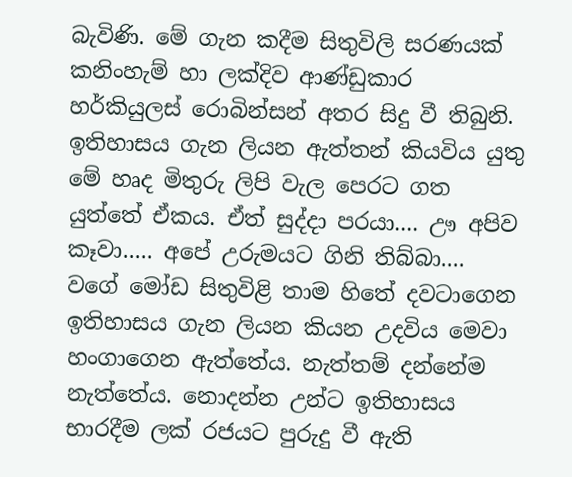බැවිණි. මේ ගැන කදීම සිතුවිලි සරණයක් කනිංහැම් හා ලක්දිව ආණ්ඩුකාර හර්කියුලස් රොබින්සන් අතර සිදු වී තිබුනි. ඉතිහාසය ගැන ලියන ඇත්තන් කියවිය යුතු මේ හෘද මිතුරු ලිපි වැල පෙරට ගත යුත්තේ ඒකය. ඒත් සුද්දා පරයා.... ඌ අපිව කෑවා..... අපේ උරුමයට ගිනි තිබ්බා.... වගේ මෝඩ සිතුවිළි තාම හිතේ දවටාගෙන ඉතිහාසය ගැන ලියන කියන උදවිය මෙවා හංගාගෙන ඇත්තේය. නැත්තම් දන්නේම නැත්තේය. නොදන්න උන්ට ඉතිහාසය භාරදීම ලක් රජයට පුරුදු වී ඇති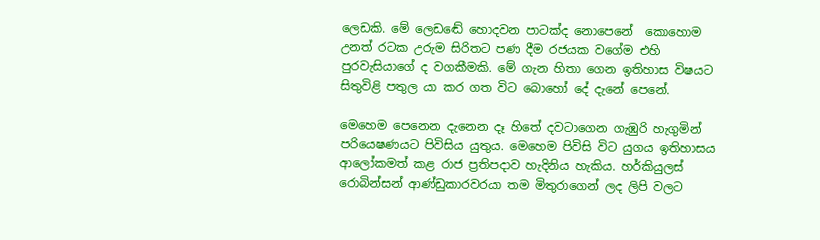ලෙඩකි. මේ ලෙඩඬේ හොදවන පාටක්ද නොපෙනේ  කොහොම උනත් රටක උරුම සිරිතට පණ දීම රජයක වගේම එහි පුරවැසියාගේ ද වගකීමකි. මේ ගැන හිතා ගෙන ඉතිහාස විෂයට සිතුවිළි පතුල යා කර ගත විට බොහෝ දේ දැනේ පෙනේ.

මෙහෙම පෙනෙන දැනෙන දෑ හිතේ දවටාගෙන ගැඹුරි හැගුමින් පරියෙෂණයට පිවිසිය යුතුය. මෙහෙම පිවිසි විට යුගය ඉතිහාසය ආලෝකමත් කළ රාජ ප්‍රතිපදාව හැදිනිය හැකිය. හර්කියුලස් රොබින්සන් ආණ්ඩුකාරවරයා තම මිතුරාගෙන් ලද ලිපි වලට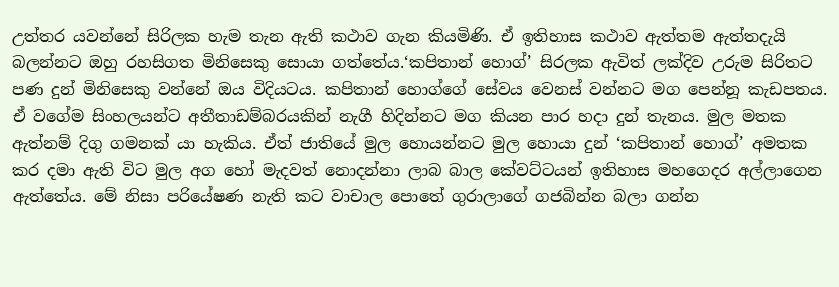උත්තර යවන්නේ සිරිලක හැම තැන ඇති කථාව ගැන කියමිණි. ඒ ඉතිහාස කථාව ඇත්තම ඇත්තදැයි බලන්නට ඔහු රහසිගත මිනිසෙකු සොයා ගත්තේය.‘කපිතාන් හොග්’ සිරලක ඇවිත් ලක්දිව උරුම සිරිතට පණ දුන් මිනිසෙකු වන්නේ ඔය විදියටය. කපිතාන් හොග්ගේ සේවය වෙනස් වන්නට මග පෙන්නූ කැඩපතය. ඒ වගේම සිංහලයන්ට අතීතාඩම්බරයකින් නැගී හිදින්නට මග කියන පාර හදා දුන් තැනය. මුල මතක ඇත්නම් දිගු ගමනක් යා හැකිය. ඒත් ජාතියේ මුල හොයන්නට මුල හොයා දුන් ‘කපිතාන් හොග්’ අමතක කර දමා ඇති විට මුල අග හෝ මැදවත් නොදන්නා ලාබ බාල කේවට්ටයන් ඉතිහාස මහගෙදර අල්ලාගෙන ඇත්තේය. මේ නිසා පරියේෂණ නැති කට වාචාල පොතේ ගුරාලාගේ ගජබින්න බලා ගන්න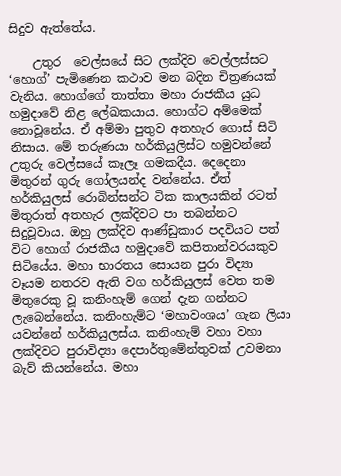සිදුව ඇත්තේය.

    උතුර  වෙල්සයේ සිට ලක්දිව වෙල්ලස්සට ‘හොග්’ පැමිණෙන කථාව මන බදින චිත්‍රණයක් වැනිය. හොග්ගේ තාත්තා මහා රාජකීය යුධ හමුදාවේ නිළ ලේඛකයාය. හොග්ට අම්මෙක් නොවූනේය. ඒ අම්මා පුතුව අතහැර ගොස් සිටි නිසාය. මේ තරුණයා හර්කියුලිස්ට හමුවන්නේ උතුරු වෙල්සයේ කෑලෑ ගමකදීය. දෙදෙනා මිතුරන් ගුරු ගෝලයන්ද වන්නේය. ඒත් හර්කියුලස් රොබින්සන්ට ටික කාලයකින් රටත් මිතුරාත් අතහැර ලක්දිවට පා තබන්නට සිදුවූවාය. ඔහු ලක්දිව ආණ්ඩුකාර පදවියට පත් විට හොග් රාජකීය හමුදාවේ කපිතාන්වරයකුව සිටියේය. මහා භාරතය සොයන පුරා විද්‍යා වෑයම නතරව ඇති වග හර්කියුලස් වෙත තම මිතුරෙකු වූ කනිංහැම් ගෙන් දැන ගන්නට ලැබෙන්නේය. කනිංහැම්ට ‘මහාවංශය’ ගැන ලියා යවන්නේ හර්කියුලස්ය. කනිංහැම් වහා වහා ලක්දිවට පුරාවිද්‍යා දෙපාර්තුමේන්තුවක් උවමනා බැව් කියන්නේය. මහා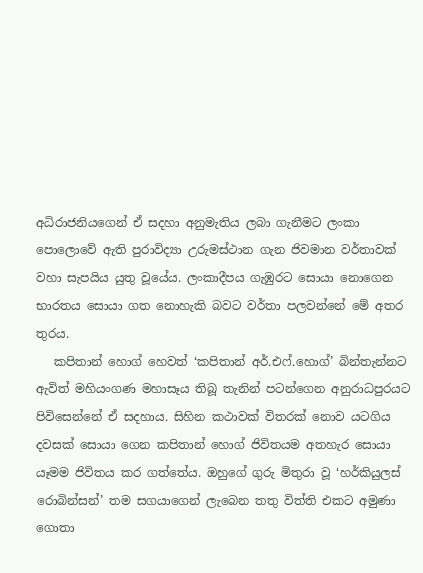අධිරාජනියගෙන් ඒ සදහා අනුමැතිය ලබා ගැනීමට ලංකා පොලොවේ ඇති පුරාවිද්‍යා උරුමස්ථාන ගැන ජිවමාන වර්තාවක් වහා සැපයිය යුතු වූයේය. ලංකාදීපය ගැඹුරට සොයා නොගෙන භාරතය සොයා ගත නොහැකි බවට වර්තා පලවන්නේ මේ අතර තුරය.
   කපිතාන් හොග් හෙවත් ‘කපිතාන් අර්.එෆ්.හොග්’ බින්තැන්නට ඇවිත් මහියංගණ මහාසෑය තිබූ තැනින් පටන්ගෙන අනුරාධපුරයට පිවිසෙන්නේ ඒ සදහාය. සිහින කථාවක් විතරක් නොව යටගිය දවසක් සොයා ගෙන කපිතාන් හොග් ජිවිතයම අතහැර සොයා යෑමම ජිවිතය කර ගත්තේය. ඔහුගේ ගුරු මිතුරා වූ ‘හර්කියුලස් රොබින්සන්’ තම සගයාගෙන් ලැබෙන තතු විත්ති එකට අමුණා ගොතා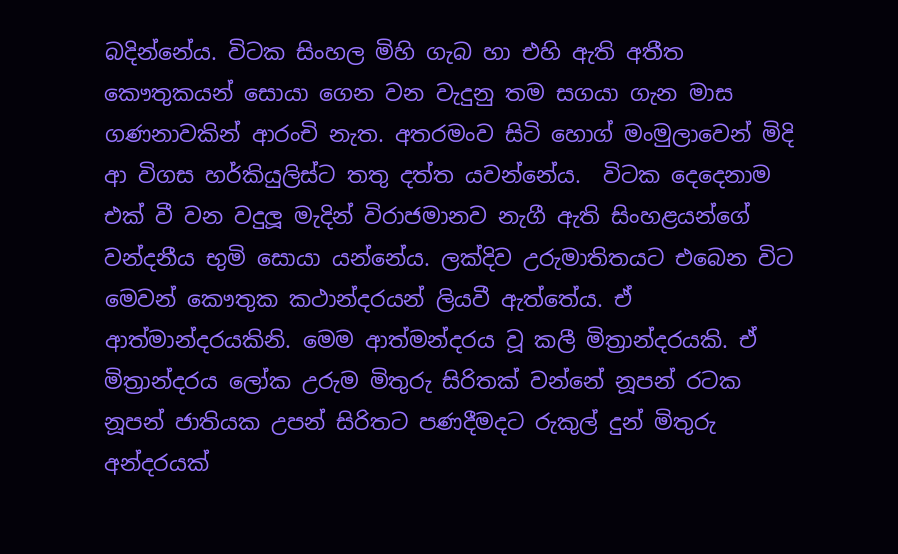බදින්නේය. විටක සිංහල මිහි ගැබ හා එහි ඇති අතීත කෞතුකයන් සොයා ගෙන වන වැදුනු තම සගයා ගැන මාස ගණනාවකින් ආරංචි නැත. අතරමංව සිටි හොග් මංමුලාවෙන් මිදි ආ විගස හර්කියුලිස්ට තතු දත්ත යවන්නේය.  විටක දෙදෙනාම එක් වී වන වදුලූ මැදින් විරාජමානව නැගී ඇති සිංහළයන්ගේ වන්දනීය භුමි සොයා යන්නේය. ලක්දිව උරුමාතිතයට එබෙන විට මෙවන් කෞතුක කථාන්දරයන් ලියවී ඇත්තේය. ඒ ආත්මාන්දරයකිනි. මෙම ආත්මන්දරය වූ කලී මිත්‍රාන්දරයකි. ඒ මිත්‍රාන්දරය ලෝක උරුම මිතුරු සිරිතක් වන්නේ නූපන් රටක නූපන් ජාතියක උපන් සිරිතට පණදීමදට රුකුල් දුන් මිතුරු අන්දරයක්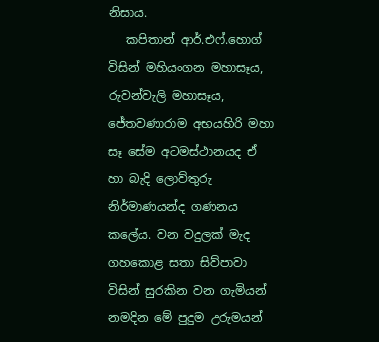නිසාය.
   කපිතාන් ආර්.එෆ්.හොග් විසින් මහියංගන මහාසෑය, රුවන්වැලි මහාසෑය, ජේතවණාරාම අභයහිරි මහා සෑ සේම අටමස්ථානයද ඒ හා බැදි ලොව්තුරු නිර්මාණයන්ද ගණනය කලේය. වන වදුලක් මැද ගහකොළ සතා සිව්පාවා විසින් සුරකින වන ගැමියන් නමදින මේ පුදුම උරුමයන්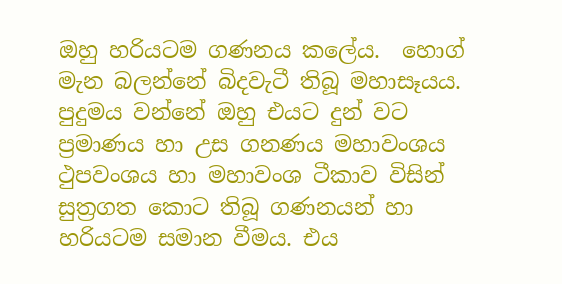ඔහු හරියටම ගණනය කලේය.  හොග් මැන බලන්නේ බිදවැටී තිබූ මහාසෑයය. පුදුමය වන්නේ ඔහු එයට දුන් වට ප්‍රමාණය හා උස ගනණය මහාවංශය ථුපවංශය හා මහාවංශ ටීකාව විසින් සුත්‍රගත කොට තිබූ ගණනයන් හා හරියටම සමාන වීමය. එය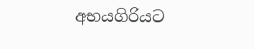අභයගිරියට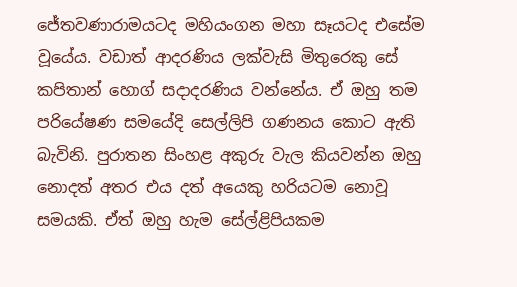ජේතවණාරාමයටද මහියංගන මහා සෑයටද එසේම වූයේය. වඩාත් ආදරණිය ලක්වැසි මිතුරෙකු සේ කපිතාන් හොග් සදාදරණිය වන්නේය. ඒ ඔහු තම පරියේෂණ සමයේදි සෙල්ලිපි ගණනය කොට ඇති බැවිනි. පුරාතන සිංහළ අකුරු වැල කියවන්න ඔහු නොදත් අතර එය දත් අයෙකු හරියටම නොවූ සමයකි. ඒත් ඔහු හැම සේල්ළිපියකම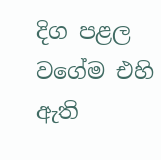දිග පළල වගේම එහි ඇති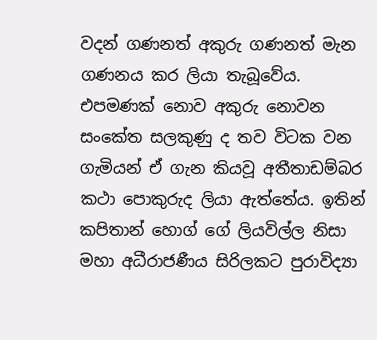වදන් ගණනත් අකුරු ගණනත් මැන ගණනය කර ලියා තැබූවේය. එපමණක් නොව අකුරු නොවන සංකේත සලකුණු ද තව විටක වන ගැමියන් ඒ ගැන කියවූ අතීතාඩම්බර කථා පොකුරුද ලියා ඇත්තේය. ඉතින් කපිතාන් හොග් ගේ ලියවිල්ල නිසා මහා අධීරාජණීය සිරිලකට පුරාවිද්‍යා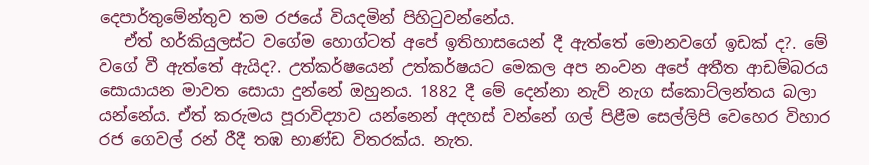දෙපාර්තුමේන්තුව තම රජයේ වියදමින් පිහිටුවන්නේය.
   ඒත් හර්කියුලස්ට වගේම හොග්ටත් අපේ ඉතිහාසයෙන් දී ඇත්තේ මොනවගේ ඉඩක් ද?. මේ වගේ වී ඇත්තේ ඇයිද?. උත්කර්ෂයෙන් උත්කර්ෂයට මෙකල අප නංවන අපේ අතීත ආඩම්බරය සොයායන මාවත සොයා දුන්නේ ඔහුනය. 1882 දී මේ දෙන්නා නැව් නැග ස්කොට්ලන්තය බලා යන්නේය. ඒත් කරුමය පූරාවිද්‍යාව යන්නෙන් අදහස් වන්නේ ගල් පිළීම සෙල්ලිපි වෙහෙර විහාර රජ ගෙවල් රන් රීදී තඹ භාණ්ඩ විතරක්ය. නැත.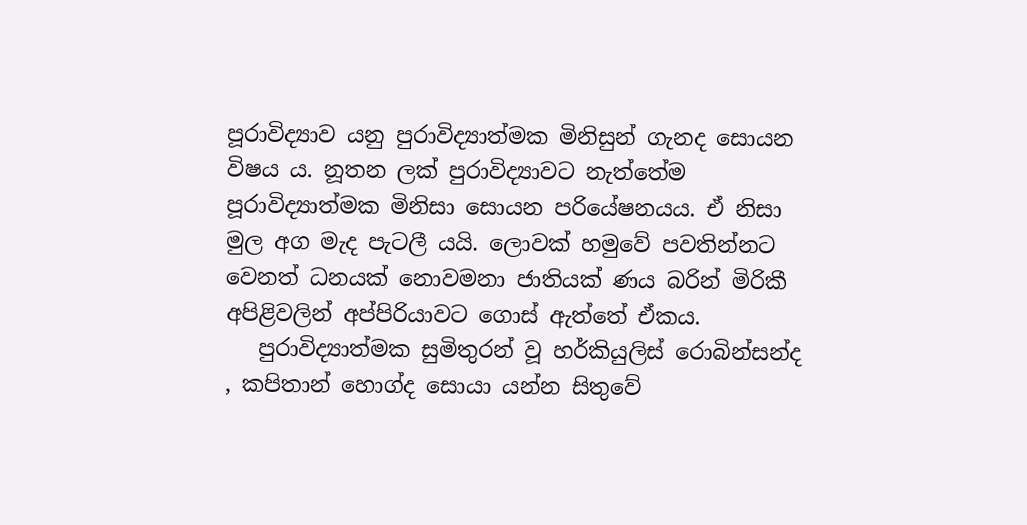පූරාවිද්‍යාව යනු පුරාවිද්‍යාත්මක මිනිසුන් ගැනද සොයන විෂය ය. නූතන ලක් පුරාවිද්‍යාවට නැත්තේම පූරාවිද්‍යාත්මක මිනිසා සොයන පරියේෂනයය. ඒ නිසා මුල අග මැද පැටලී යයි. ලොවක් හමුවේ පවතින්නට වෙනත් ධනයක් නොවමනා ජාතියක් ණය බරින් මිරිකී අපිළිවලින් අප්පිරියාවට ගොස් ඇත්තේ ඒකය.
   පුරාවිද්‍යාත්මක සුමිතුරන් වූ හර්කියුලිස් රොබින්සන්ද , කපිතාන් හොග්ද සොයා යන්න සිතුවේ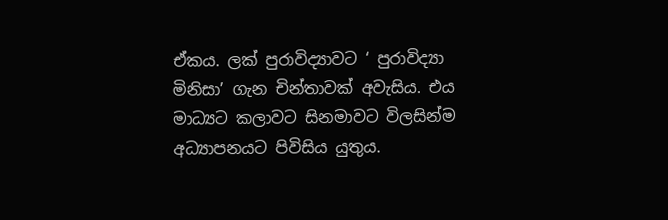ඒකය. ලක් පුරාවිද්‍යාවට ‘ පුරාවිද්‍යා මිනිසා’ ගැන චින්තාවක් අවැසිය. එය මාධ්‍යට කලාවට සිනමාවට විලසින්ම අධ්‍යාපනයට පිවිසිය යුතුය.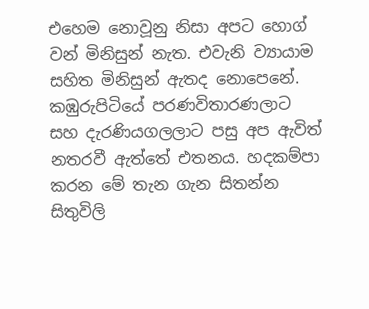එහෙම නොවූනු නිසා අපට හොග් වන් මිනිසුන් නැත. එවැනි ව්‍යායාම සහිත මිනිසුන් ඇතද නොපෙනේ. කඹුරුපිටියේ පරණවිතාරණලාට සහ දැරණියගලලාට පසු අප ඇවිත් නතරවී ඇත්තේ එතනය. හදකම්පා කරන මේ තැන ගැන සිතන්න සිතුවිලි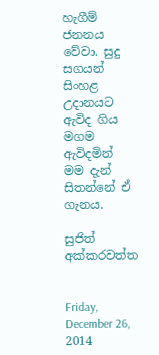හැගීම් ජනනය වේවා. සුදු සගයන් සිංහළ උදානයට ඇවිද ගිය මගම ඇවිදමින් මම දැන් සිතන්නේ ඒ ගැනය.

සුජිත් අක්කරවත්ත


Friday, December 26, 2014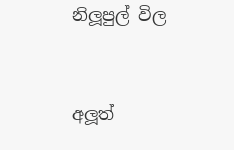නිලූපුල් විල


අලූත්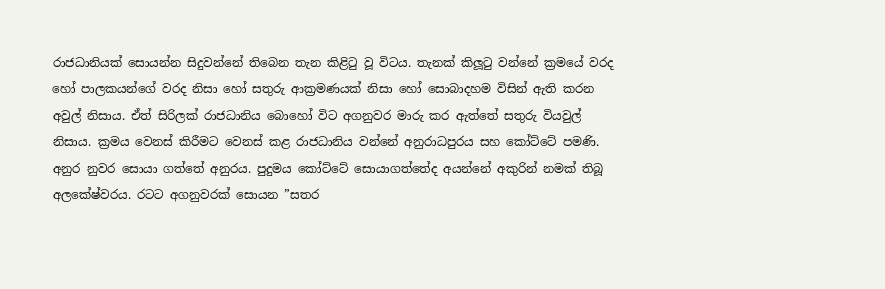රාජධානියක් සොයන්න සිදුවන්නේ තිබෙන තැන කිළිටු වූ විටය. තැනක් කිලූටු වන්නේ ක්‍රමයේ වරද හෝ පාලකයන්ගේ වරද නිසා හෝ සතුරු ආක්‍රමණයක් නිසා හෝ සොබාදහම විසින් ඇති කරන අවුල් නිසාය. ඒත් සිරිලක් රාජධානිය බොහෝ විට අගනුවර මාරු කර ඇත්තේ සතුරු වියවුල් නිසාය. ක්‍රමය වෙනස් කිරීමට වෙනස් කළ රාජධානිය වන්නේ අනුරාධපුරය සහ කෝට්ටේ පමණි. අනුර නුවර සොයා ගත්තේ අනුරය. පුදුමය කෝට්ටේ සොයාගත්තේද අයන්නේ අකුරින් නමක් තිබූ අලකේෂ්වරය. රටට අගනුවරක් සොයන ”සතර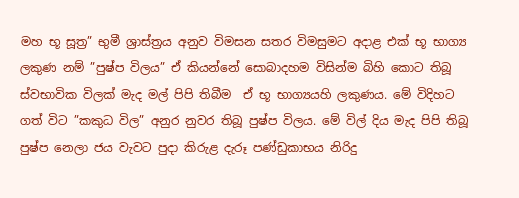මහ භූ සූත්‍ර” භුමී ශ්‍රාස්ත්‍රය අනුව විමසන සතර විමසුමට අදාළ එක් භූ භාග්‍ය ලකුණ නම් ”පුෂ්ප විලය” ඒ කියන්නේ සොබාදහම විසින්ම බිහි කොට තිබූ ස්වභාවික විලක් මැද මල් පිපි තිබීම  ඒ භූ භාග්‍යයහි ලකුණය. මේ විදිහට ගත් විට ”කකුධ විල” අනුර නුවර තිබූ පුෂ්ප විලය. මේ විල් දිය මැද පිපි තිබූ පුෂ්ප නෙලා ජය වැවට පුදා කිරුළ දැරූ පණ්ඩුකාභය නිරිදු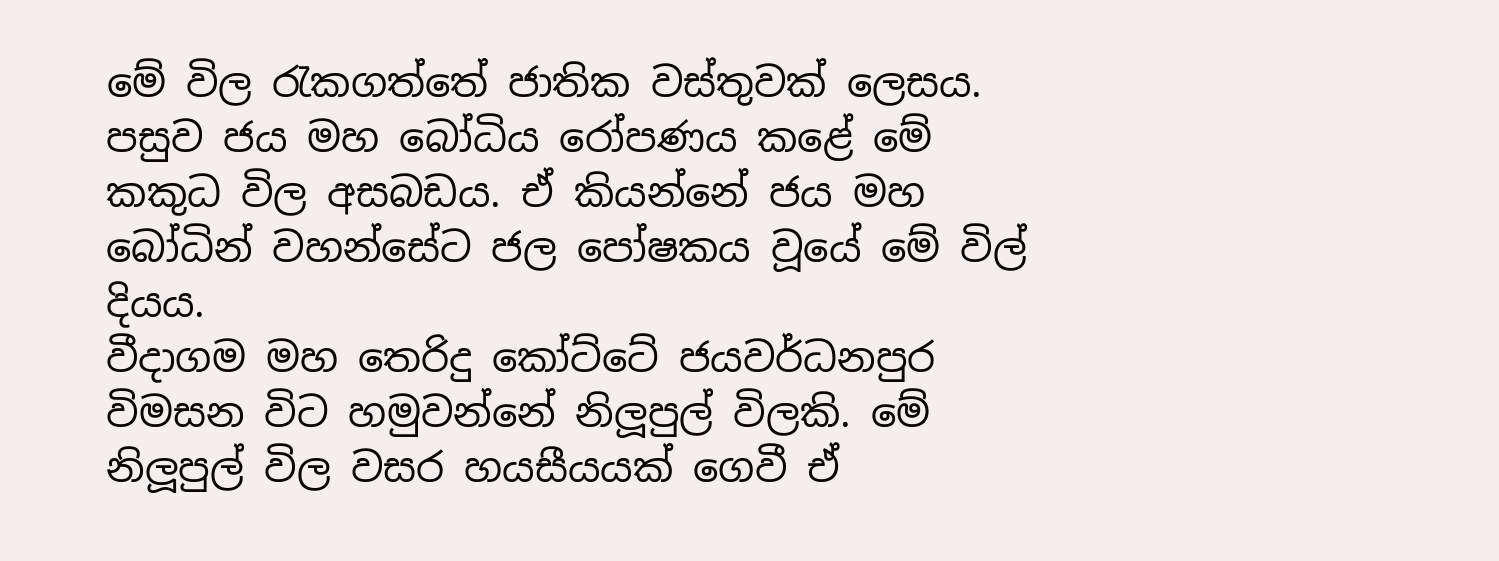මේ විල රැකගත්තේ ජාතික වස්තුවක් ලෙසය. පසුව ජය මහ බෝධිය රෝපණය කළේ මේ කකුධ විල අසබඩය. ඒ කියන්නේ ජය මහ බෝධින් වහන්සේට ජල පෝෂකය වූයේ මේ විල් දියය.
වීදාගම මහ තෙරිදු කෝට්ටේ ජයවර්ධනපුර විමසන විට හමුවන්නේ නිලූපුල් විලකි. මේ නිලූපුල් විල වසර හයසීයයක් ගෙවී ඒ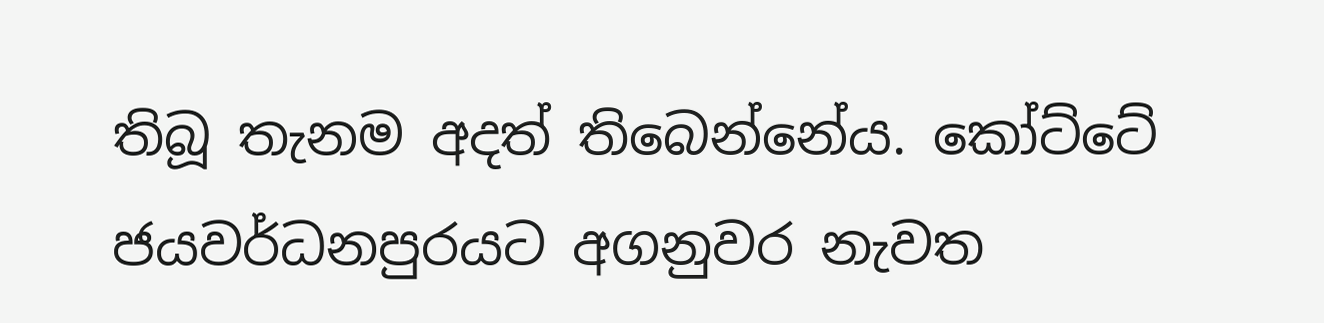තිබූ තැනම අදත් තිබෙන්නේය. කෝට්ටේ ජයවර්ධනපුරයට අගනුවර නැවත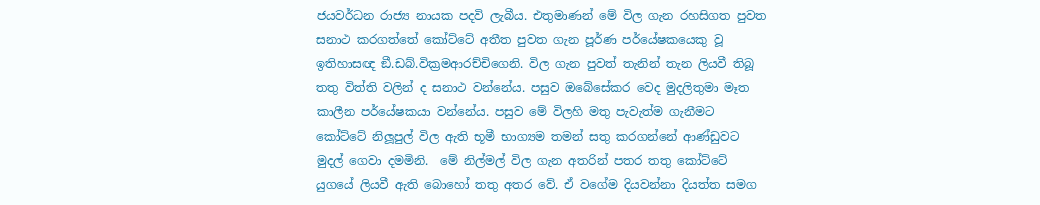ජයවර්ධන රාජ්‍ය නායක පදවි ලැබීය. එතුමාණන් මේ විල ගැන රහසිගත පුවත සනාථ කරගත්තේ කෝට්ටේ අතීත පුවත ගැන පූර්ණ පර්යේෂකයෙකු වූ ඉතිහාසඥ ඞී.ඩබ්.වික්‍රමආරච්චිගෙනි. විල ගැන පුවත් තැනින් තැන ලියවී තිබූ තතු විත්ති වලින් ද සනාථ වන්නේය. පසුව ඔබේසේකර වෙද මුදලිතුමා මෑත කාලීන පර්යේෂකයා වන්නේය. පසුව මේ විලහි මතු පැවැත්ම ගැනීමට කෝට්ටේ නිලූපුල් විල ඇති භූමී භාග්‍යම තමන් සතු කරගන්නේ ආණ්ඩුවට මුදල් ගෙවා දමමිනි.  මේ නිල්මල් විල ගැන අතරින් පතර තතු කෝට්ටේ යුගයේ ලියවී ඇති බොහෝ තතු අතර වේ. ඒ වගේම දියවන්නා දියත්ත සමග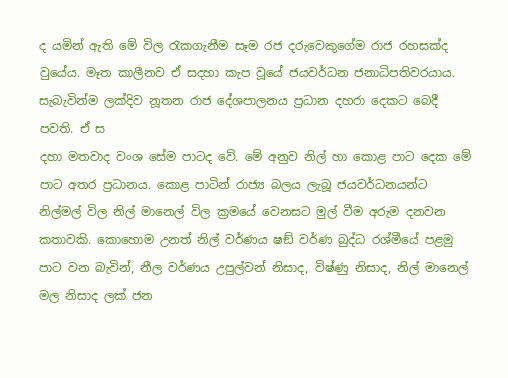ද යමින් ඇති මේ විල රැකගැනීම සෑම රජ දරුවෙකුගේම රාජ රහසක්ද වුයේය. මෑත කාලීනව ඒ සදහා කැප වූයේ ජයවර්ධන ජනාධිපතිවරයාය. සැබැවින්ම ලක්දිව නූතන රාජ දේශපාලනය ප්‍රධාන දහරා දෙකට බෙදී පවති. ඒ ස
දහා මතවාද වංශ සේම පාටද වේ. මේ අනුව නිල් හා කොළ පාට දෙක මේ පාට අතර ප්‍රධානය. කොළ පාටින් රාජ්‍ය බලය ලැබූ ජයවර්ධනයන්ට නිල්මල් විල නිල් මානෙල් විල ක්‍රමයේ වෙනසට මුල් වීම අරුම දනවන කතාවකි. කොහොම උනත් නිල් වර්ණය ෂඞ් වර්ණ බුද්ධ රශ්මීයේ පළමු පාට වන බැවින්, නීල වර්ණය උපුල්වන් නිසාද, විෂ්ණු නිසාද, නිල් මානෙල් මල නිසාද ලක් ජන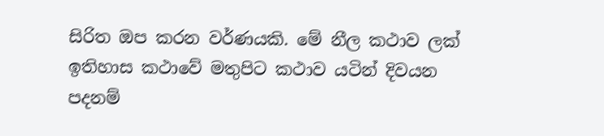සිරිත ඔප කරන වර්ණයකි. මේ නීල කථාව ලක් ඉතිහාස කථාවේ මතුපිට කථාව යටින් දිවයන පදනම්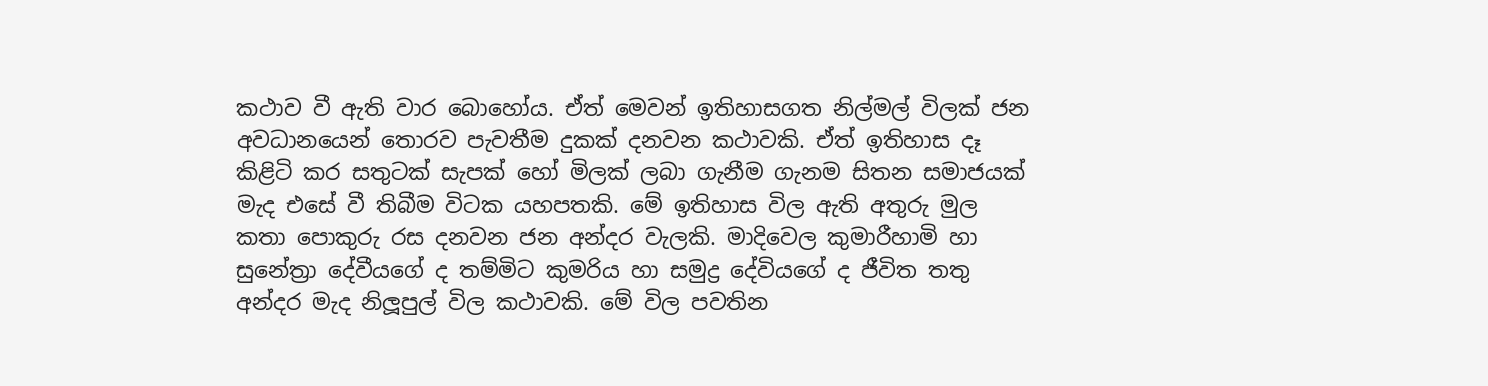කථාව වී ඇති වාර බොහෝය. ඒත් මෙවන් ඉතිහාසගත නිල්මල් විලක් ජන අවධානයෙන් තොරව පැවතීම දුකක් දනවන කථාවකි. ඒත් ඉතිහාස දෑ කිළිටි කර සතුටක් සැපක් හෝ මිලක් ලබා ගැනීම ගැනම සිතන සමාජයක් මැද එසේ වී තිබීම විටක යහපතකි. මේ ඉතිහාස විල ඇති අතුරු මුල කතා පොකුරු රස දනවන ජන අන්දර වැලකි. මාදිවෙල කුමාරීහාමි හා සුනේත්‍රා දේවීයගේ ද තම්මිට කුමරිය හා සමුද්‍ර දේවියගේ ද ජීවිත තතු අන්දර මැද නිලූපුල් විල කථාවකි. මේ විල පවතින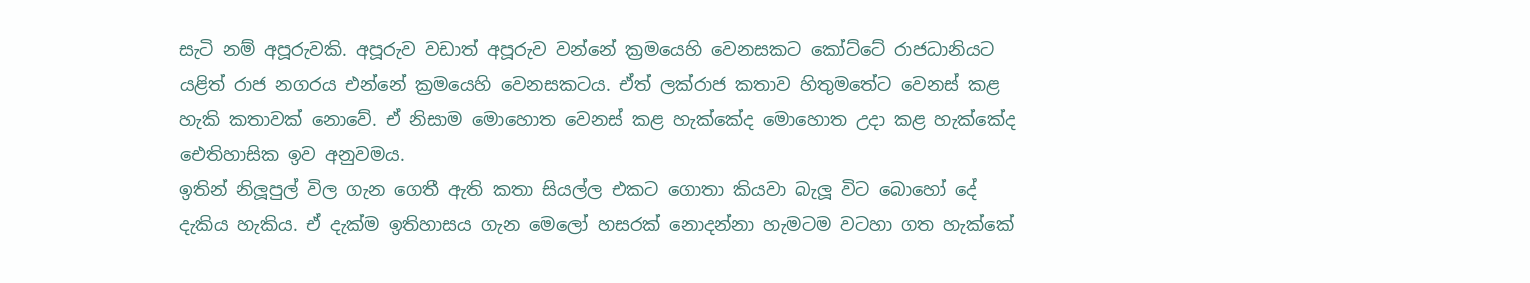සැටි නම් අපූරුවකි. අපූරුව වඩාත් අපූරුව වන්නේ ක්‍රමයෙහි වෙනසකට කෝට්ටේ රාජධානියට යළිත් රාජ නගරය එන්නේ ක්‍රමයෙහි වෙනසකටය. ඒත් ලක්රාජ කතාව හිතුමතේට වෙනස් කළ හැකි කතාවක් නොවේ. ඒ නිසාම මොහොත වෙනස් කළ හැක්කේද මොහොත උදා කළ හැක්කේද ඓතිහාසික ඉව අනුවමය.
ඉතින් නිලූපුල් විල ගැන ගෙතී ඇති කතා සියල්ල එකට ගොතා කියවා බැලූ විට බොහෝ දේ දැකිය හැකිය. ඒ දැක්ම ඉතිහාසය ගැන මෙලෝ හසරක් නොදන්නා හැමටම වටහා ගත හැක්කේ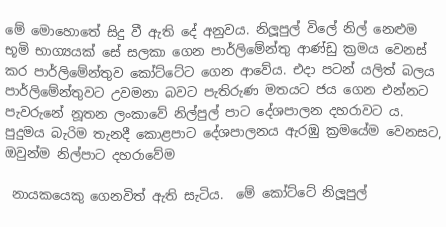මේ මොහොතේ සිදු වී ඇති දේ අනුවය. නිලූපුල් විලේ නිල් නෙළුම භූමි භාග්‍යයක් සේ සලකා ගෙන පාර්ලිමේන්තු ආණ්ඩු ක්‍රමය වෙනස් කර පාර්ලිමේන්තුව කෝට්ටේට ගෙන ආවේය. එදා පටන් යලිත් බලය පාර්ලිමේන්තුවට උවමනා බවට පැතිරුණ මතයට ජය ගෙන එන්නට පැවරුනේ නූතන ලංකාවේ නිල්පුල් පාට දේශපාලන දහරාවට ය. පුදුමය බැරිම තැනදී කොළපාට දේශපාලනය ඇරඹු ක්‍රමයේම වෙනසට, ඔවුන්ම නිල්පාට දහරාවේම

 නායකයෙකු ගෙනවිත් ඇති සැටිය.  මේ කෝට්ටේ නිලූපුල්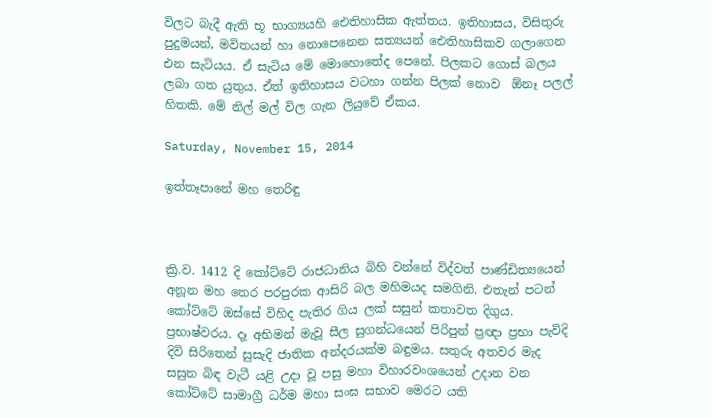විලට බැදී ඇති භූ භාග්‍යයහි ඓතිහාසික ඇත්තය. ඉතිහාසය, විසිතුරු පුදුමයන්, මවිතයන් හා නොපෙනෙන සත්‍යයන් ඓතිහාසිකව ගලාගෙන එන සැටියය. ඒ සැටිය මේ මොහොතේද පෙනේ. පිලකට ගොස් බලය ලබා ගත යුතුය. ඒත් ඉතිහාසය වටහා ගන්න පිලක් නොව  ඕනෑ පලල් හිතකි. මේ නිල් මල් විල ගැන ලියුවේ ඒකය.

Saturday, November 15, 2014

ඉත්තෑපානේ මහ තෙරිඳු



ක්‍රි.ව. 1412 දි කෝට්ටේ රාජධානිය බිහි වන්නේ විද්වත් පාණ්ඩිත්‍යයෙන් අනූන මහ තෙර පරපුරක ආසිරි බල මහිමයද සමගිනි. එතැන් පටන් කෝට්ටේ ඔස්සේ විහිද පැතිර ගිය ලක් සසුන් කතාවත දිගුය. ප්‍රභාෂ්වරය. දෑ අභිමන් මැවූ සීල සුගන්ධයෙන් පිරිපුන් ප්‍රඥා ප්‍රභා පැවිදි දිවි සිරිතෙන් සුසැදි ජාතික අන්දරයක්ම බඳුමය. සතුරු අතවර මැද සසුන බිඳ වැටී යළි උදා වූ පසු මහා විහාරවංශයෙන් උදාන වන කෝට්ටේ සාමාග්‍රී ධර්ම මහා සංඝ සභාව මෙරට යති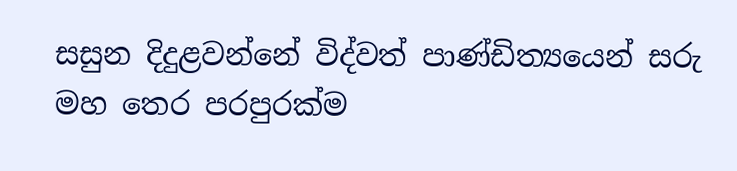සසුන දිදුළවන්නේ විද්වත් පාණ්ඩිත්‍යයෙන් සරු මහ තෙර පරපුරක්ම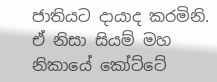ජාතියට දායාද කරමිනි. ඒ නිසා සියම් මහ නිකායේ කෝට්ටේ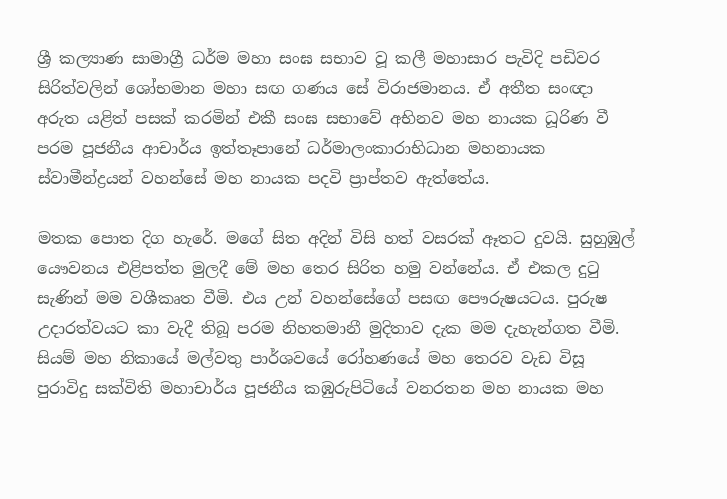ශ්‍රී කල්‍යාණ සාමාග්‍රී ධර්ම මහා සංඝ සභාව වූ කලී මහාසාර පැවිදි පඩිවර සිරිත්වලින් ශෝභමාන මහා සඟ ගණය සේ විරාජමානය. ඒ අතීත සංඥා අරුත යළිත් පසක් කරමින් එකී සංඝ සභාවේ අභිනව මහ නායක ධූරිණ වී පරම පූජනීය ආචාර්ය ඉත්තෑපානේ ධර්මාලංකාරාභිධාන මහනායක ස්වාමීන්ද්‍රයන් වහන්සේ මහ නායක පදවි ප්‍රාප්තව ඇත්තේය.

මතක පොත දිග හැරේ. මගේ සිත අදින් විසි හත් වසරක් ඈතට දුවයි. සුහුඹුල් යෞවනය එළිපත්ත මුලදී මේ මහ තෙර සිරිත හමු වන්නේය. ඒ එකල දුටු සැණින් මම වශීකෘත වීමි. එය උන් වහන්සේගේ පසඟ පෞරුෂයටය. පුරුෂ උදාරත්වයට කා වැදී තිබූ පරම නිහතමානී මුදිතාව දැක මම දැහැන්ගත වීමි. සියම් මහ නිකායේ මල්වතු පාර්ශවයේ රෝහණයේ මහ තෙරව වැඩ විසූ පුරාවිදු සක්විති මහාචාර්ය පූජනීය කඹුරුපිටියේ වනරතන මහ නායක මහ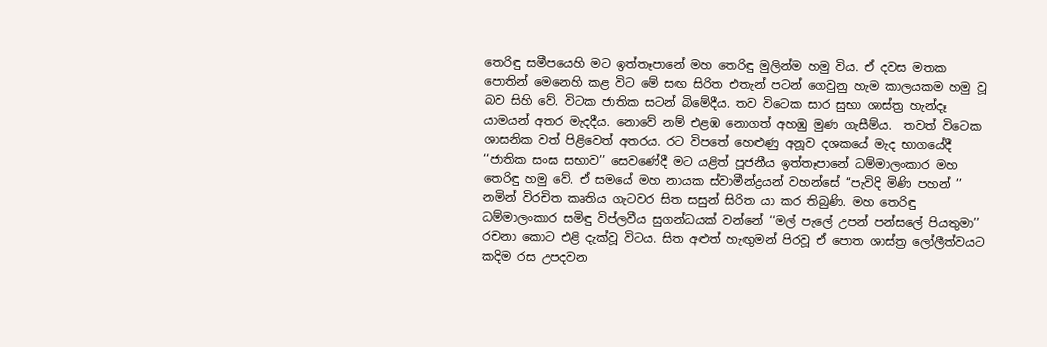තෙරිඳු සමීපයෙහි මට ඉත්තෑපානේ මහ තෙරිඳු මුලින්ම හමු විය. ඒ දවස මතක පොතින් මෙනෙහි කළ විට මේ සඟ සිරිත එතැන් පටන් ගෙවුනු හැම කාලයකම හමු වූ බව සිහි වේ. විටක ජාතික සටන් බිමේදීය. තව විටෙක සාර සුභා ශාස්ත්‍ර හැන්දෑ යාමයන් අතර මැදදීය. නොවේ නම් එළඹ නොගත් අහඹු මුණ ගැසීම්ය.  තවත් විටෙක ශාසනික වත් පිළිවෙත් අතරය. රට විපතේ හෙළුණු අනූව දශකයේ මැද භාගයේදී ‘‘ජාතික සංඝ සභාව’’ සෙවණේදී මට යළිත් පූජනීය ඉත්තෑපානේ ධම්මාලංකාර මහ තෙරිඳු හමු වේ. ඒ සමයේ මහ නායක ස්වාමීන්ද්‍රයන් වහන්සේ ‘‘පැවිදි මිණි පහන් ’’ නමින් විරචිත කෘතිය ගැටවර සිත සසුන් සිරිත යා කර තිබුණි. මහ තෙරිඳු ධම්මාලංකාර සමිඳු විප්ලවීය සුගන්ධයක් වන්නේ ‘‘මල් පැලේ උපන් පන්සලේ පියතුමා’’  රචනා කොට එළි දැක්වූ විටය. සිත අළුත් හැඟුමන් පිරවූ ඒ පොත ශාස්ත්‍ර ලෝලීත්වයට කදිම රස උපදවන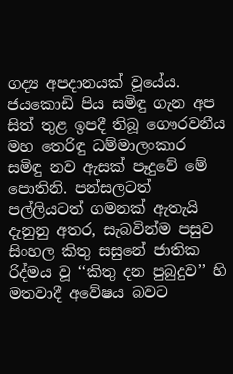ගද්‍ය අපදානයක් වූයේය. ජයකොඩි පිය සමිඳු ගැන අප සිත් තුළ ඉපදී තිබූ ගෞරවනීය මහ තෙරිඳු ධම්මාලංකාර සමිඳු නව ඇසක් පෑදුවේ මේ පොතිනි. පන්සලටත් පල්ලියටත් ගමනක් ඇතැයි දැනුනු අතර, සැබවින්ම පසුව සිංහල කිතු සසුනේ ජාතික රිද්මය වූ ‘‘කිතු දන පුබුදුව’’ හි මතවාදී අවේෂය බවට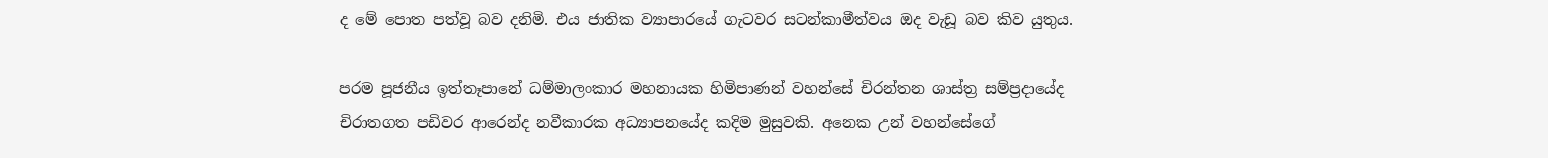ද මේ පොත පත්වූ බව දනිමි. එය ජාතික ව්‍යාපාරයේ ගැටවර සටන්කාමීත්වය ඔද වැඩූ බව කිව යුතුය.

පරම පූජනීය ඉත්තෑපානේ ධම්මාලංකාර මහනායක හිමිපාණන් වහන්සේ චිරන්තන ශාස්ත්‍ර සම්ප්‍රදායේද චිරාතගත පඩිවර ආරෙන්ද නවීකාරක අධ්‍යාපනයේද කදිම මුසුවකි. අනෙක උන් වහන්සේගේ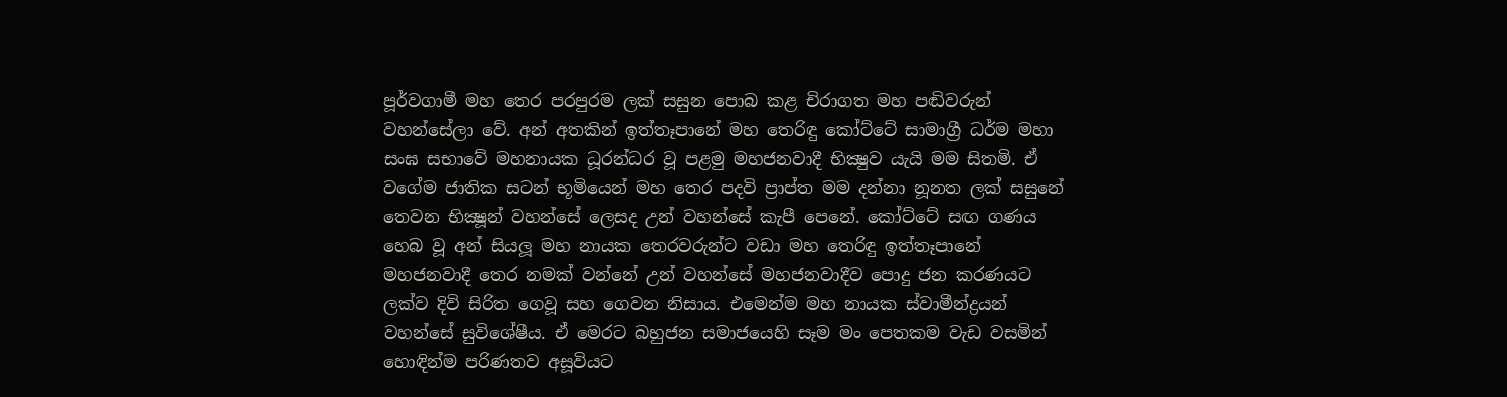පූර්වගාමී මහ තෙර පරපුරම ලක් සසුන පොබ කළ චිරාගත මහ පඬිවරුන් වහන්සේලා වේ. අන් අතකින් ඉත්තෑපානේ මහ තෙරිඳු කෝට්ටේ සාමාග්‍රී ධර්ම මහා සංඝ සභාවේ මහනායක ධූරන්ධර වූ පළමු මහජනවාදී භික්‍ෂුව යැයි මම සිතමි. ඒ වගේම ජාතික සටන් භූමියෙන් මහ තෙර පදවි ප්‍රාප්ත මම දන්නා නූනත ලක් සසුනේ තෙවන භික්‍ෂූන් වහන්සේ ලෙසද උන් වහන්සේ කැපී පෙනේ. කෝට්ටේ සඟ ගණය හෙබ වූ අන් සියලූ මහ නායක තෙරවරුන්ට වඩා මහ තෙරිඳු ඉත්තෑපානේ මහජනවාදී තෙර නමක් වන්නේ උන් වහන්සේ මහජනවාදීව පොදු ජන කරණයට ලක්ව දිවි සිරිත ගෙවූ සහ ගෙවන නිසාය. එමෙන්ම මහ නායක ස්වාමීන්ද්‍රයන් වහන්සේ සුවිශේෂීය. ඒ මෙරට බහුජන සමාජයෙහි සෑම මං පෙතකම වැඩ වසමින් හොඳින්ම පරිණතව අසූවියට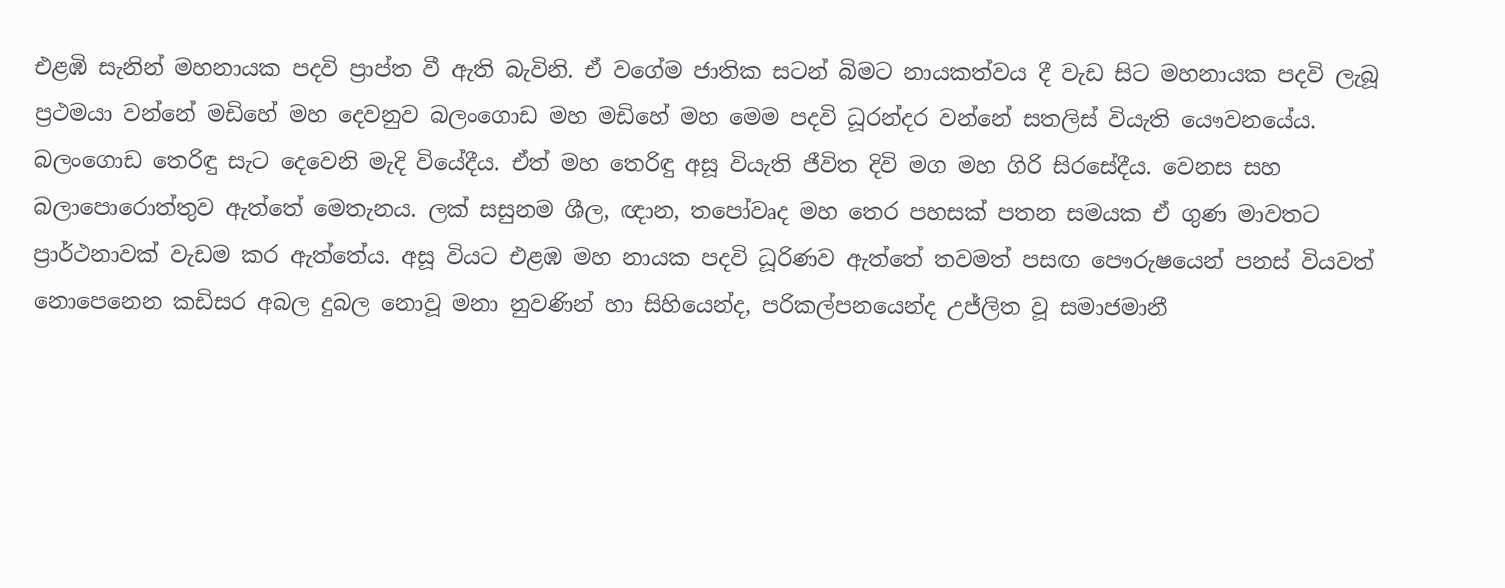එළඹි සැනින් මහනායක පදවි ප්‍රාප්ත වී ඇති බැවිනි. ඒ වගේම ජාතික සටන් බිමට නායකත්වය දී වැඩ සිට මහනායක පදවි ලැබූ ප්‍රථමයා වන්නේ මඩිහේ මහ දෙවනුව බලංගොඩ මහ මඩිහේ මහ මෙම පදවි ධූරන්දර වන්නේ සතලිස් වියැති යෞවනයේය. බලංගොඩ තෙරිඳු සැට දෙවෙනි මැදි වියේදීය. ඒත් මහ තෙරිඳු අසූ වියැති ජීවිත දිවි මග මහ ගිරි සිරසේදීය. වෙනස සහ බලාපොරොත්තුව ඇත්තේ මෙතැනය. ලක් සසුනම ශීල, ඥාන, තපෝවෘද මහ තෙර පහසක් පතන සමයක ඒ ගුණ මාවතට ප්‍රාර්ථනාවක් වැඩම කර ඇත්තේය. අසූ වියට එළඹ මහ නායක පදවි ධූරිණව ඇත්තේ තවමත් පසඟ පෞරුෂයෙන් පනස් වියවත් නොපෙනෙන කඩිසර අබල දුබල නොවූ මනා නුවණින් හා සිහියෙන්ද, පරිකල්පනයෙන්ද උජ්ලිත වූ සමාජමානී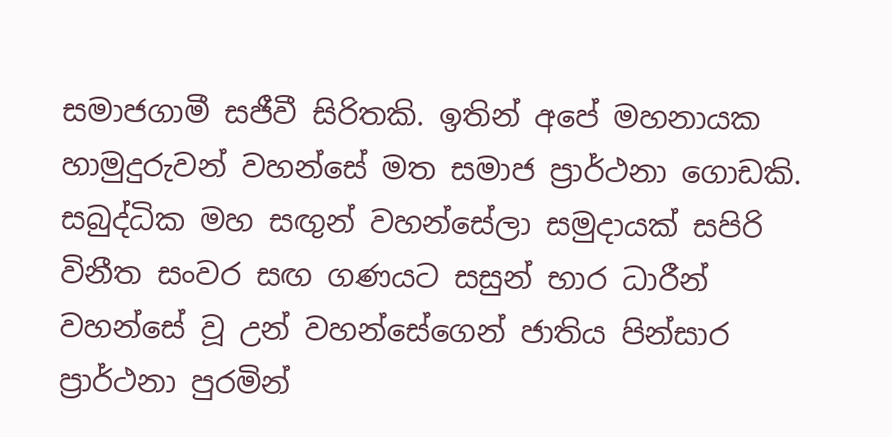සමාජගාමී සජීවී සිරිතකි. ඉතින් අපේ මහනායක හාමුදුරුවන් වහන්සේ මත සමාජ ප්‍රාර්ථනා ගොඩකි. සබුද්ධික මහ සඟුන් වහන්සේලා සමුදායක් සපිරි විනීත සංවර සඟ ගණයට සසුන් භාර ධාරීන් වහන්සේ වූ උන් වහන්සේගෙන් ජාතිය පින්සාර ප්‍රාර්ථනා පුරමින්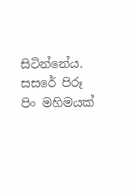සිටින්නේය. සසරේ පිරූ පිං මහිමයක්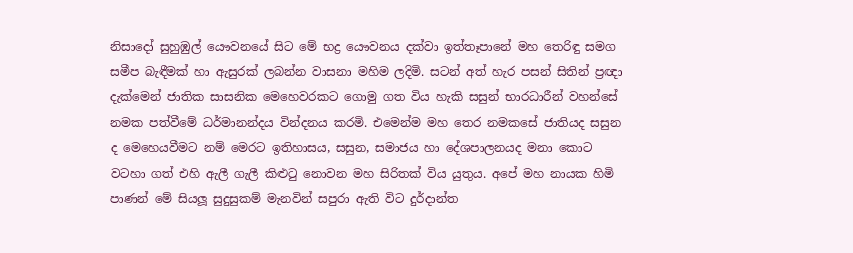නිසාදෝ සුහුඹුල් යෞවනයේ සිට මේ භද්‍ර යෞවනය දක්වා ඉත්තෑපානේ මහ තෙරිඳු සමග සමීප බැඳීමක් හා ඇසුරක් ලබන්න වාසනා මහිම ලදිමි. සටන් අත් හැර පසන් සිතින් ප්‍රඥා දැක්මෙන් ජාතික සාසනික මෙහෙවරකට ගොමු ගත විය හැකි සසුන් භාරධාරීන් වහන්සේ නමක පත්වීමේ ධර්මානන්දය වින්දනය කරමි. එමෙන්ම මහ තෙර නමකසේ ජාතියද සසුන ද මෙහෙයවීමට නම් මෙරට ඉතිහාසය, සසුන, සමාජය හා දේශපාලනයද මනා කොට වටහා ගත් එහි ඇලී ගැලී කිළුටු නොවන මහ සිරිතක් විය යුතුය. අපේ මහ නායක හිමි පාණන් මේ සියලූ සුදුසුකම් මැනවින් සපුරා ඇති විට දුර්දාන්ත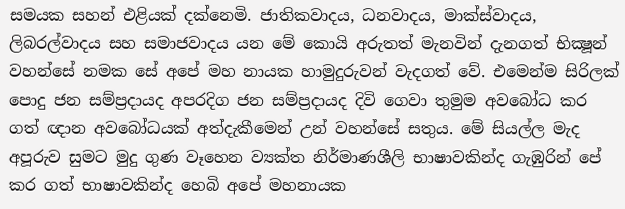සමයක සහන් එළියක් දක්නෙමි. ජාතිකවාදය, ධනවාදය, මාක්ස්වාදය, ලිබරල්වාදය සහ සමාජවාදය යන මේ කොයි අරුතත් මැනවින් දැනගත් භික්‍ෂූන් වහන්සේ නමක සේ අපේ මහ නායක හාමුදුරුවන් වැදගත් වේ. එමෙන්ම සිරිලක් පොදු ජන සම්ප්‍රදායද අපරදිග ජන සම්ප්‍රදායද දිවි ගෙවා තුමුම අවබෝධ කර ගත් ඥාන අවබෝධයක් අත්දැකීමෙන් උන් වහන්සේ සතුය. මේ සියල්ල මැද අපූරුව සුමට මුදු ගුණ වෑහෙන ව්‍යක්ත නිර්මාණශීලි භාෂාවකින්ද ගැඹුරින් පේ කර ගත් භාෂාවකින්ද හෙබි අපේ මහනායක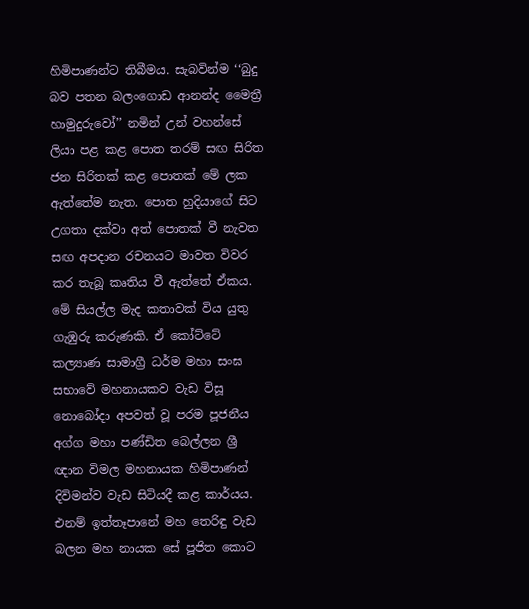හිමිපාණන්ට තිබීමය. සැබවින්ම ‘‘බුදු බව පතන බලංගොඩ ආනන්ද මෛත්‍රී හාමුදුරුවෝ’’ නමින් උන් වහන්සේ ලියා පළ කළ පොත තරම් සඟ සිරිත ජන සිරිතක් කළ පොතක් මේ ලක ඇත්තේම නැත. පොත හුදියාගේ සිට උගතා දක්වා අත් පොතක් වී නැවත සඟ අපදාන රචනයට මාවත විවර කර තැබූ කෘතිය වී ඇත්තේ ඒකය.
මේ සියල්ල මැද කතාවක් විය යුතු ගැඹුරු කරුණකි. ඒ කෝට්ටේ කල්‍යාණ සාමාග්‍රී ධර්ම මහා සංඝ සභාවේ මහනායකව වැඩ විසූ නොබෝදා අපවත් වූ පරම පූජනීය අග්ග මහා පණ්ඩිත බෙල්ලන ශ්‍රී ඥාන විමල මහනායක හිමිපාණන් දිවිමන්ව වැඩ සිටියදී කළ කාර්යය. එනම් ඉත්තෑපානේ මහ තෙරිඳු වැඩ බලන මහ නායක සේ පූජිත කොට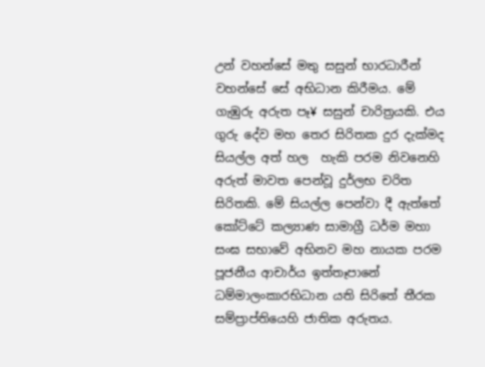උන් වහන්සේ මතු සසුන් භාරධාරීන් වහන්සේ සේ අභිධාන කිරීමය. මේ ගැඹුරු අරුත පෑ¥ සසුන් චාරිත්‍රයකි. එය ගුරු දේව මහ තෙර සිරිතක දුර දැක්මද සියල්ල අත් හල  හැකි පරම නිවනෙහි අරුත් මාවත පෙන්වූ දුර්ලභ චරිත සිරිතකි. මේ සියල්ල පෙන්වා දී ඇත්තේ කෝට්ටේ කල්‍යාණ සාමාග්‍රී ධර්ම මහා සංඝ සභාවේ අභිනව මහ නායක පරම පූජනීය ආචාර්ය ඉත්තෑපානේ ධම්මාලංකාරභිධාන යති සිරිතේ තීරක සම්ප්‍රාප්තියෙහි ජාතික අරුතය.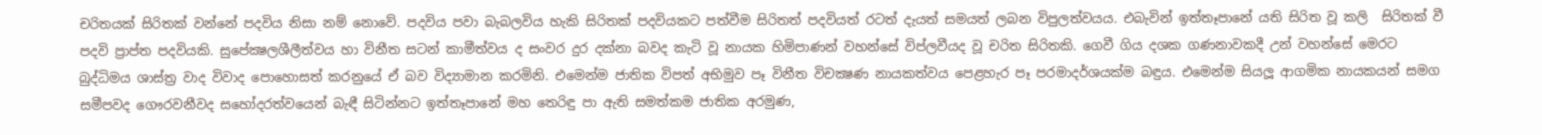චරිතයක් සිරිතක් වන්නේ පදවිය නිසා නම් නොවේ. පදවිය පවා බැබලවිය හැකි සිරිතක් පදවියකට පත්වීම සිරිතත් පදවියත් රටත් දැයත් සමයත් ලබන විපුලත්වයය. එබැවින් ඉත්තෑපානේ යති සිරිත වූ කලි  සිරිතක් වී පදවි ප්‍රාප්ත පදවියකි. සුපේක්‍ෂලශීලීත්වය හා විනීත සටන් කාමීත්වය ද සංවර දුර දක්නා බවද කැටි වූ නායක හිමිපාණන් වහන්සේ විප්ලවීයද වූ චරිත සිරිතකි. ගෙවී ගිය දශක ගණනාවකදී උන් වහන්සේ මෙරට බුද්ධිමය ශාස්ත්‍ර වාද විවාද පොහොසත් කරනුයේ ඒ බව විද්‍යාමාන කරමිනි. එමෙන්ම ජාතික විපත් අභිමුව පෑ විනීත විචක්‍ෂණ නායකත්වය පෙළහැර පෑ පරමාදර්ශයක්ම බඳුය. එමෙන්ම සියලූ ආගමික නායකයන් සමග සමීපවද ගෞරවනීවද සහෝදරත්වයෙන් බැඳී සිටින්නට ඉත්තෑපානේ මහ තෙරිඳු පා ඇති සමත්කම ජාතික අරමුණ,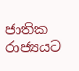ජාතික රාජ්‍යයට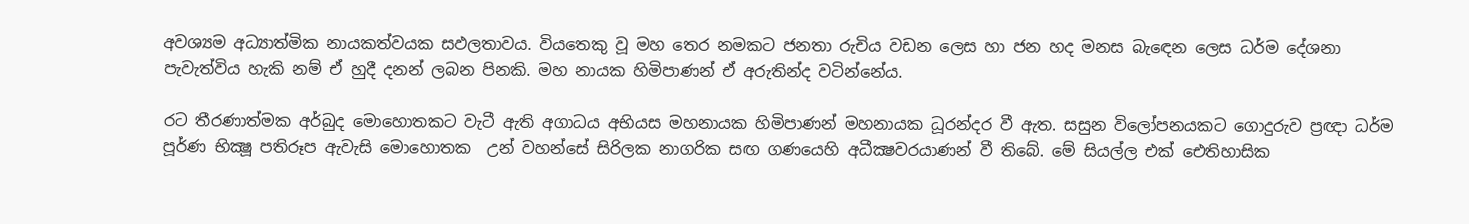අවශ්‍යම අධ්‍යාත්මික නායකත්වයක සඵලතාවය. වියතෙකු වූ මහ තෙර නමකට ජනතා රුචිය වඩන ලෙස හා ජන හද මනස බැඳෙන ලෙස ධර්ම දේශනා පැවැත්විය හැකි නම් ඒ හුදී දනන් ලබන පිනකි. මහ නායක හිමිපාණන් ඒ අරුතින්ද වටින්නේය.

රට තීරණාත්මක අර්බුද මොහොතකට වැටී ඇති අගාධය අභියස මහනායක හිමිපාණන් මහනායක ධූරන්දර වී ඇත. සසුන විලෝපනයකට ගොදුරුව ප්‍රඥා ධර්ම පූර්ණ භික්‍ෂූ පතිරූප ඇවැසි මොහොතක  උන් වහන්සේ සිරිලක නාගරික සඟ ගණයෙහි අධීක්‍ෂවරයාණන් වී තිබේ. මේ සියල්ල එක් ඓතිහාසික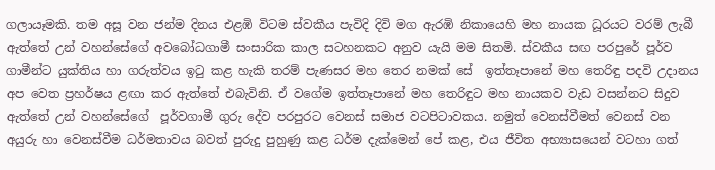ගලායෑමකි. තම අසූ වන ජන්ම දිනය එළඹි විටම ස්වකීය පැවිදි දිවි මග ඇරඹි නිකායෙහි මහ නායක ධූරයට වරම් ලැබී ඇත්තේ උන් වහන්සේගේ අවබෝධගාමී සංසාරික කාල සටහනකට අනුව යැයි මම සිතමි. ස්වකීය සඟ පරපුරේ පූර්ව ගාමීන්ට යුක්තිය හා ගරුත්වය ඉටු කළ හැකි තරම් පැණසර මහ තෙර නමක් සේ  ඉත්තෑපානේ මහ තෙරිඳු පදවි උදානය අප වෙත ප්‍රහර්ෂය ළඟා කර ඇත්තේ එබැවිනි. ඒ වගේම ඉත්තෑපානේ මහ තෙරිඳුට මහ නායකව වැඩ වසන්නට සිදුව ඇත්තේ උන් වහන්සේගේ  පූර්වගාමී ගුරු දේව පරපුරට වෙනස් සමාජ වටපිටාවකය. නමුත් වෙනස්වීමත් වෙනස් වන අයුරු හා වෙනස්වීම ධර්මතාවය බවත් පුරුදු පුහුණු කළ ධර්ම දැක්මෙන් පේ කළ, එය ජීවිත අභ්‍යාසයෙන් වටහා ගත්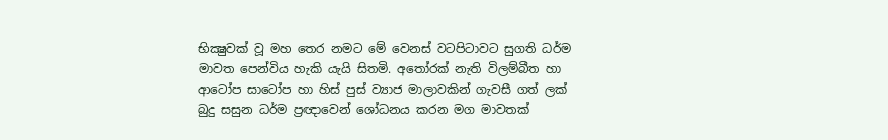භික්‍ෂුවක් වූ මහ තෙර නමට මේ වෙනස් වටපිටාවට සුගති ධර්ම මාවත පෙන්විය හැකි යැයි සිතමි. අතෝරක් නැති විලම්බීත හා ආටෝප සාටෝප හා හිස් පුස් ව්‍යාජ මාලාවකින් ගැවසී ගත් ලක් බුදු සසුන ධර්ම ප්‍රඥාවෙන් ශෝධනය කරන මග මාවතක්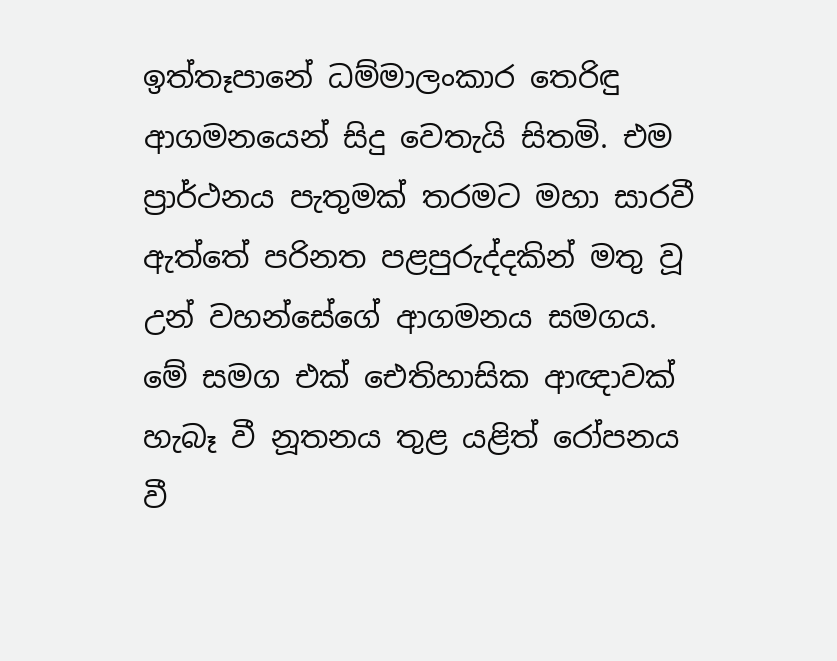ඉත්තෑපානේ ධම්මාලංකාර තෙරිඳු ආගමනයෙන් සිදු වෙතැයි සිතමි. එම ප්‍රාර්ථනය පැතුමක් තරමට මහා සාරවී ඇත්තේ පරිනත පළපුරුද්දකින් මතු වූ උන් වහන්සේගේ ආගමනය සමගය. මේ සමග එක් ඓතිහාසික ආඥාවක් හැබෑ වී නූතනය තුළ යළිත් රෝපනය වී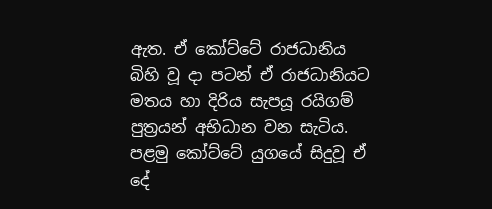ඇත. ඒ කෝට්ටේ රාජධානිය බිහි වූ දා පටන් ඒ රාජධානියට මතය හා දිරිය සැපයූ රයිගම් පුත්‍රයන් අභිධාන වන සැටිය. පළමු කෝට්ටේ යුගයේ සිදුවූ ඒ දේ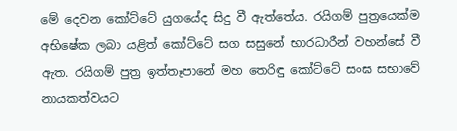මේ දෙවන කෝට්ටේ යුගයේද සිදු වී ඇත්තේය. රයිගම් පුත්‍රයෙක්ම අභිෂේක ලබා යළිත් කෝට්ටේ සග සසුනේ භාරධාරීන් වහන්සේ වී ඇත. රයිගම් පුත්‍ර ඉත්තෑපානේ මහ තෙරිඳු කෝට්ටේ සංඝ සභාවේ නායකත්වයට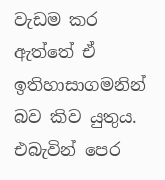වැඩම කර ඇත්තේ ඒ ඉතිහාසාගමනින් බව කිව යුතුය. එබැවින් පෙර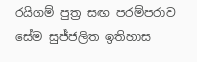රයිගම් පුත්‍ර සඟ පරම්පරාව සේම සුජ්ජලිත ඉතිහාස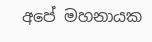අපේ මහනායක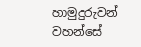හාමුදුරුවන් වහන්සේ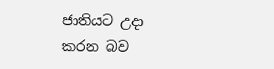ජාතියට උදා කරන බව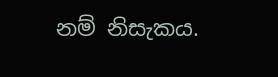නම් නිසැකය.